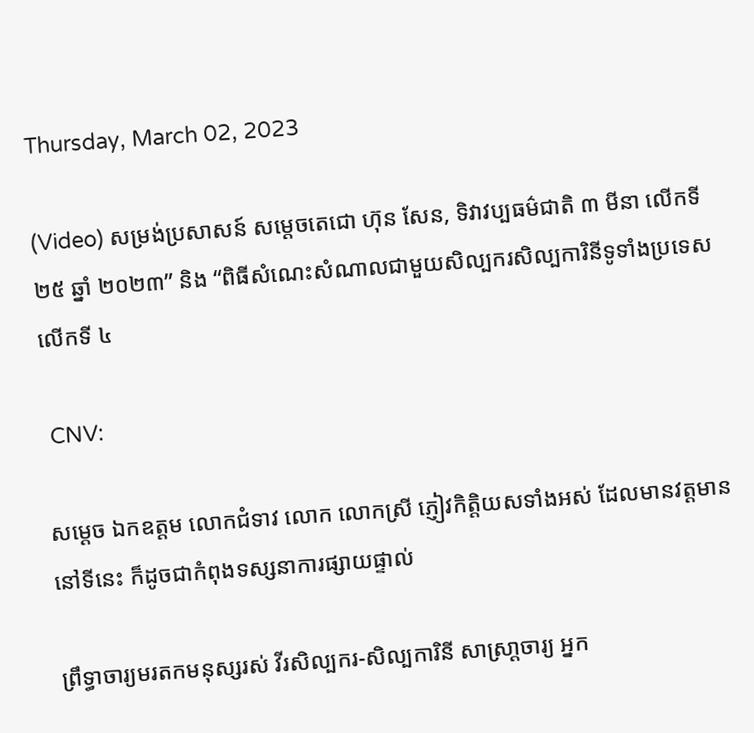Thursday, March 02, 2023

(Video) សម្រង់ប្រសាសន៍ សម្តេចតេជោ ហ៊ុន សែន, ទិវាវប្បធម៌ជាតិ ៣ មីនា លើកទី ២៥ ឆ្នាំ ២០២៣” និង “ពិធីសំណេះសំណាលជាមួយសិល្បករសិល្បការិនីទូទាំងប្រទេសលើកទី ៤

 CNV:

សម្ដេច ឯកឧត្តម លោកជំទាវ លោក លោកស្រី ភ្ញៀវកិត្តិយសទាំងអស់ ដែលមានវត្តមាននៅទីនេះ ក៏ដូចជាកំពុងទស្សនាការផ្សាយផ្ទាល់

ព្រឹទ្ធាចារ្យមរតកមនុស្សរស់ វីរសិល្បករ-សិល្បការិនី សាស្រា្ដចារ្យ អ្នក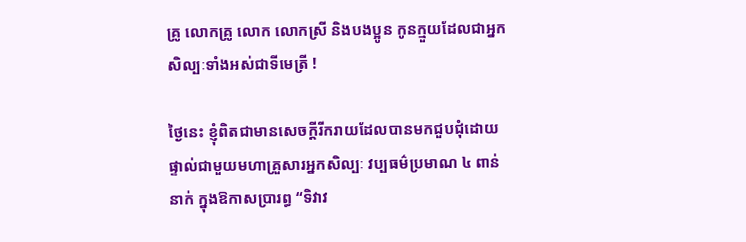គ្រូ លោកគ្រូ លោក លោកស្រី និងបងប្អូន កូនក្មួយដែលជាអ្នកសិល្បៈទាំងអស់ជាទីមេត្រី !

ថ្ងៃនេះ ខ្ញុំពិតជាមានសេចក្ដីរីករាយដែលបានមកជួបជុំដោយផ្ទាល់ជាមួយមហាគ្រួសារអ្នកសិល្បៈ វប្បធម៌ប្រមាណ ៤ ពាន់នាក់ ក្នុងឱកាសប្រារព្ធ “ទិវាវ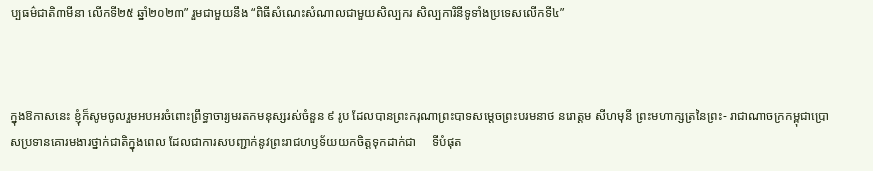ប្បធម៌ជាតិ៣មីនា លើកទី២៥ ឆ្នាំ២០២៣” រួមជាមួយនឹង “ពិធីសំណេះសំណាលជាមួយសិល្បករ សិល្បការិនីទូទាំងប្រទេសលើកទី៤”



ក្នុងឱកាសនេះ ខ្ញុំក៏សូមចូលរួមអបអរចំពោះព្រឹទ្ធាចារ្យមរតកមនុស្សរស់ចំនួន ៩ រូប ដែលបានព្រះករុណាព្រះបាទសម្ដេចព្រះបរមនាថ នរោត្ដម សីហមុនី ព្រះមហាក្សត្រនៃព្រះ- រាជាណាចក្រកម្ពុជាប្រោសប្រទានគោរមងារថ្នាក់ជាតិក្នុងពេល ដែលជាការសបញ្ជាក់នូវព្រះរាជហឫទ័យយកចិត្តទុកដាក់ជា     ទីបំផុត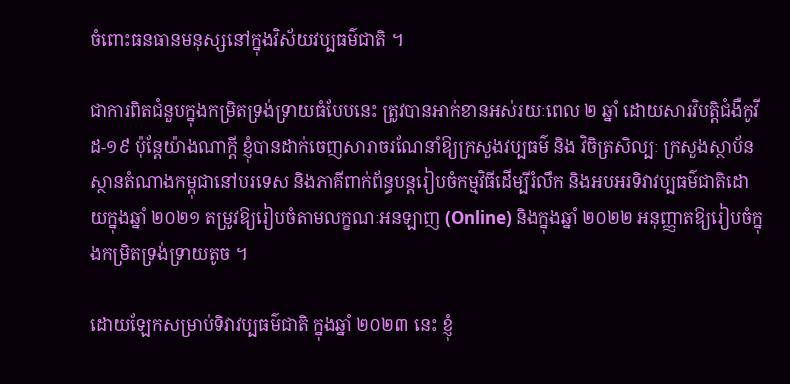ចំពោះធនធានមនុស្សនៅក្នុងវិស័យវប្បធម៌ជាតិ ។

ជាការពិតជំនួបក្នុងកម្រិតទ្រង់ទ្រាយធំបែបនេះ ត្រូវបានអាក់ខានអស់រយៈពេល ២ ឆ្នាំ ដោយសារវិបត្តិជំងឺកូវីដ-១៩ ប៉ុន្តែយ៉ាងណាក្ដី ខ្ញុំបានដាក់ចេញសារាចរណែនាំឱ្យក្រសួងវប្បធម៌ និង វិចិត្រសិល្បៈ ក្រសួងស្ថាប័នស្ថានតំណាងកម្ពុជានៅបរទេស និងភាគីពាក់ព័ន្ធបន្តរៀបចំកម្មវិធីដើម្បីរំលឹក និងអបអរទិវាវប្បធម៌ជាតិដោយក្នុងឆ្នាំ ២០២១ តម្រូវឱ្យរៀបចំតាមលក្ខណៈអនឡាញ (Online) និងក្នុងឆ្នាំ ២០២២ អនុញ្ញាតឱ្យរៀបចំក្នុងកម្រិតទ្រង់ទ្រាយតូច ។

ដោយឡែកសម្រាប់ទិវាវប្បធម៌ជាតិ ក្នុងឆ្នាំ ២០២៣ នេះ ខ្ញុំ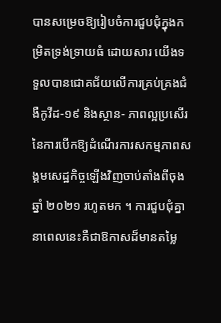បានសម្រេចឱ្យរៀបចំការជួបជុំក្នុងកម្រិតទ្រង់ទ្រាយធំ ដោយសារ យើងទទួលបានជោគជ័យលើការគ្រប់គ្រងជំងឺកូវីដ-១៩ និងស្ថាន- ភាពល្អប្រសើរនៃការបើកឱ្យដំណើរការសកម្មភាពសង្គមសេដ្ឋកិច្ចឡើងវិញចាប់តាំងពីចុងឆ្នាំ ២០២១ រហូតមក ។ ការជួបជុំគ្នានាពេលនេះគឺជាឱកាសដ៏មានតម្លៃ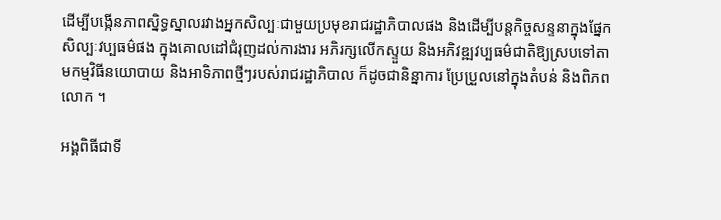ដើម្បីបង្កើនភាពស្និទ្ធស្នាលរវាងអ្នកសិល្បៈជាមួយប្រមុខរាជរដ្ឋាភិបាលផង និងដើម្បីបន្តកិច្ចសន្ទនាក្នុងផ្នែកសិល្បៈវប្បធម៌ផង ក្នុងគោលដៅជំរុញដល់ការងារ អភិរក្សលើកស្ទួយ និងអភិវឌ្ឍវប្បធម៌ជាតិឱ្យស្របទៅតាមកម្មវិធីនយោបាយ និងអាទិភាពថ្មីៗរបស់រាជរដ្ឋាភិបាល ក៏ដូចជានិន្នាការ ប្រែប្រួលនៅក្នុងតំបន់ និងពិភពលោក ។

អង្គពិធីជាទី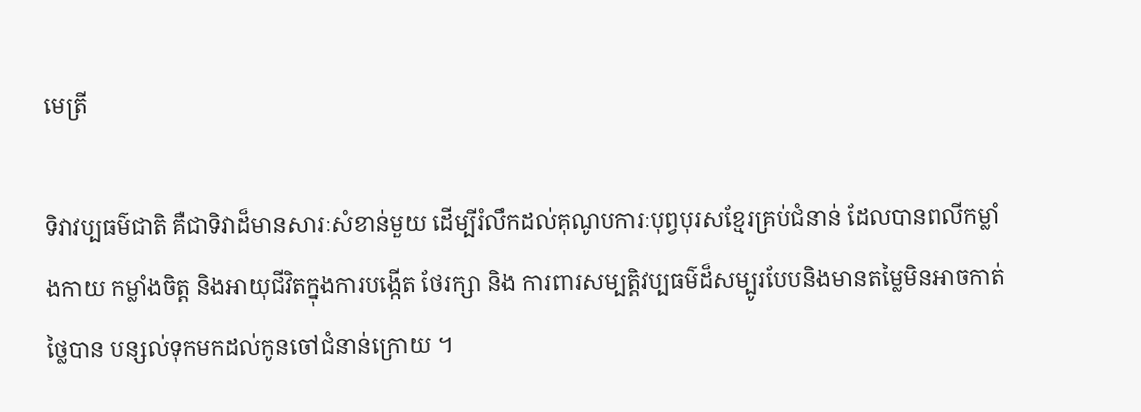មេត្រី

ទិវាវប្បធម៌ជាតិ គឺជាទិវាដ៏មានសារៈសំខាន់មួយ ដើម្បីរំលឹកដល់គុណូបការៈបុព្វបុរសខ្មែរគ្រប់ជំនាន់ ដែលបានពលីកម្លាំងកាយ កម្លាំងចិត្ត និងអាយុជីវិតក្នុងការបង្កើត ថែរក្សា និង ការពារសម្បត្តិវប្បធម៌ដ៏សម្បូរបែបនិងមានតម្លៃមិនអាចកាត់ថ្លៃបាន បន្សល់ទុកមកដល់កូនចៅជំនាន់ក្រោយ ។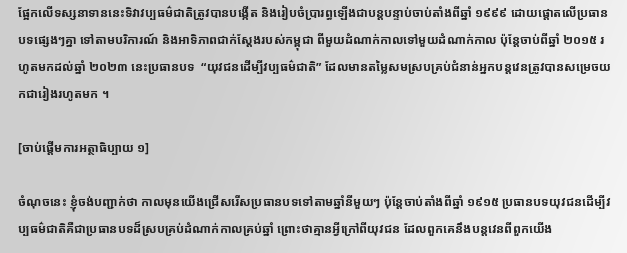ផ្អែកលើទស្សនាទាននេះទិវាវប្បធម៌ជាតិត្រូវបានបង្កើត និងរៀបចំប្រារព្ធឡើងជាបន្តបន្ទាប់ចាប់តាំងពីឆ្នាំ ១៩៩៩ ដោយផ្តោតលើប្រធានបទផ្សេងៗគ្នា ទៅតាមបរិការណ៍ និងអាទិភាពជាក់ស្ដែងរបស់កម្ពុជា ពីមួយដំណាក់កាលទៅមួយដំណាក់កាល ប៉ុន្តែចាប់ពីឆ្នាំ ២០១៥ រហូតមកដល់ឆ្នាំ ២០២៣ នេះប្រធានបទ  “យុវជនដើម្បីវប្បធម៌ជាតិ” ដែលមានតម្លៃសមស្របគ្រប់ជំនាន់អ្នកបន្តវេនត្រូវបានសម្រេចយកជារៀងរហូតមក ។

[ចាប់ផ្តើមការអត្ថាធិប្បាយ ១]

ចំណុចនេះ ខ្ញុំចង់បញ្ជាក់ថា កាលមុនយើងជ្រើសរើសប្រធានបទទៅតាមឆ្នាំនីមួយៗ ប៉ុន្តែចាប់តាំងពីឆ្នាំ ១៩១៥ ប្រធានបទយុវជនដើម្បីវប្បធម៌ជាតិគឺជាប្រធានបទដ៏ស្របគ្រប់ដំណាក់កាលគ្រប់ឆ្នាំ ព្រោះថាគ្មានអ្វីក្រៅពីយុវជន ដែលពួកគេនឹងបន្តវេនពីពួកយើង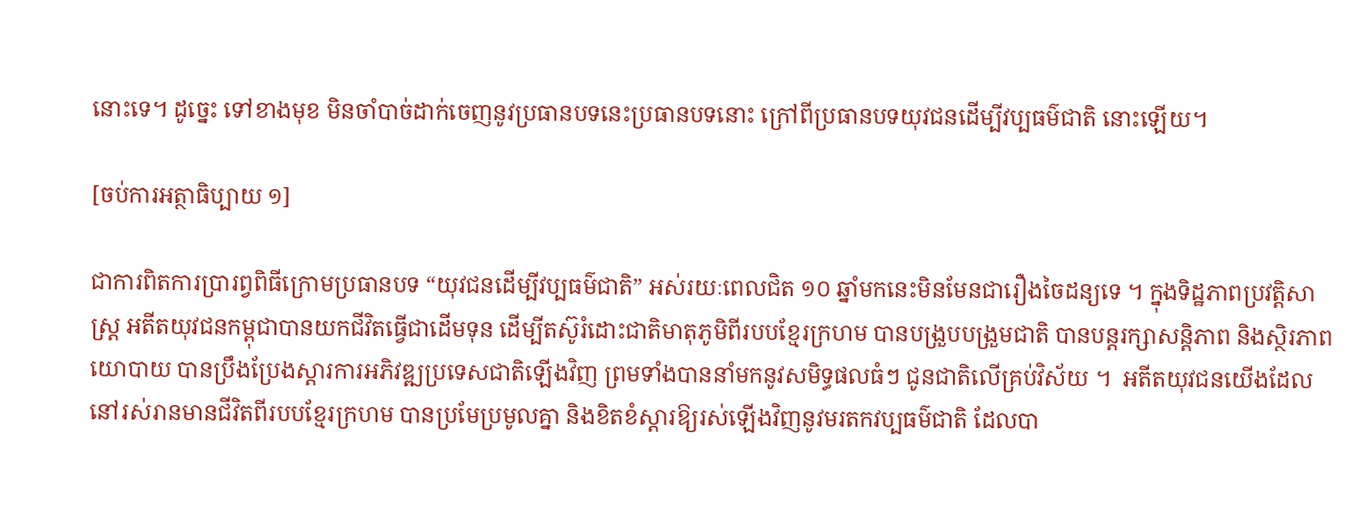នោះទេ។ ដូច្នេះ ទៅខាងមុខ មិនចាំបាច់ដាក់ចេញនូវប្រធានបទនេះប្រធានបទនោះ ក្រៅពីប្រធានបទយុវជនដើម្បីវប្បធម៌ជាតិ នោះឡើយ។

[ចប់ការអត្ថាធិប្បាយ ១]

ជាការពិតការប្រារព្វពិធីក្រោមប្រធានបទ “យុវជនដើម្បីវប្បធម៌ជាតិ” អស់រយៈពេលជិត ១០ ឆ្នាំមកនេះមិនមែនជារឿងចៃដន្យទេ ។ ក្នុងទិដ្ឋភាពប្រវត្តិសាស្ត្រ អតីតយុវជនកម្ពុជាបានយកជីវិតធ្វើជាដើមទុន ដើម្បីតស៊ូរំដោះជាតិមាតុភូមិពីរបបខ្មែរក្រហម បានបង្រួបបង្រួមជាតិ បានបន្តរក្សាសន្តិភាព និងស្ថិរភាពយោបាយ បានប្រឹងប្រែងស្ដារការអភិវឌ្ឍប្រទេសជាតិឡើងវិញ ព្រមទាំងបាននាំមកនូវសមិទ្ធផលធំៗ ជូនជាតិលើគ្រប់វិស័យ ។  អតីតយុវជនយើងដែលនៅរស់រានមានជីវិតពីរបបខ្មែរក្រហម បានប្រមែប្រមូលគ្នា និងខិតខំស្ដារឱ្យរស់ឡើងវិញនូវមរតកវប្បធម៌ជាតិ ដែលបា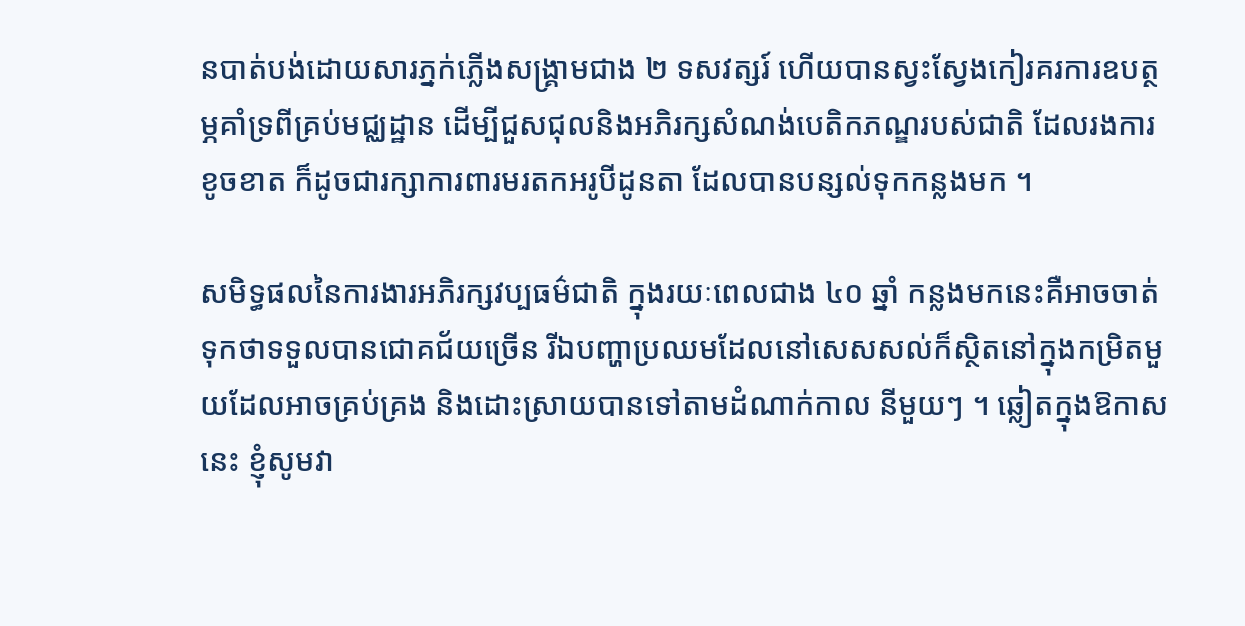នបាត់បង់ដោយសារភ្នក់ភ្លើងសង្គ្រាមជាង ២ ទសវត្សរ៍ ហើយបានស្វះស្វែងកៀរគរការឧបត្ថម្ភគាំទ្រពីគ្រប់មជ្ឈដ្ឋាន ដើម្បីជួសជុលនិងអភិរក្សសំណង់បេតិកភណ្ឌរបស់ជាតិ ដែលរងការខូចខាត ក៏ដូចជារក្សាការពារមរតកអរូបីដូនតា ដែលបានបន្សល់ទុកកន្លងមក ។

សមិទ្ធផលនៃការងារអភិរក្សវប្បធម៌ជាតិ ក្នុងរយៈពេលជាង ៤០ ឆ្នាំ កន្លងមកនេះគឺអាចចាត់ទុកថាទទួលបានជោគជ័យច្រើន រីឯបញ្ហាប្រឈមដែលនៅសេសសល់ក៏ស្ថិតនៅក្នុងកម្រិតមួយដែលអាចគ្រប់គ្រង និងដោះស្រាយបានទៅតាមដំណាក់កាល នីមួយៗ ។ ឆ្លៀតក្នុងឱកាសនេះ ខ្ញុំសូមវា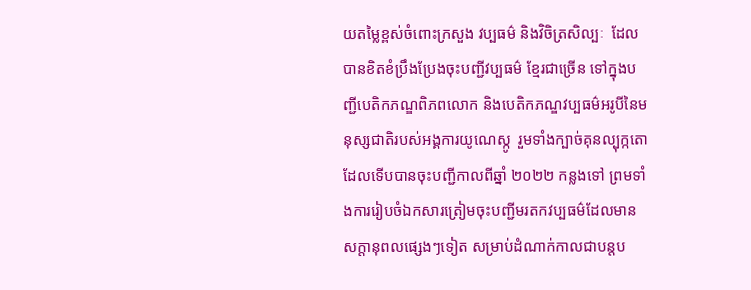យតម្លៃខ្ពស់ចំពោះក្រសួង វប្បធម៌ និងវិចិត្រសិល្បៈ  ដែលបានខិតខំប្រឹងប្រែងចុះបញ្ជីវប្បធម៌ ខ្មែរជាច្រើន ទៅក្នុងបញ្ជីបេតិកភណ្ឌពិភពលោក និងបេតិកភណ្ឌវប្បធម៌អរូបីនៃមនុស្សជាតិរបស់អង្គការយូណេស្កូ  រួមទាំងក្បាច់គុនល្បុក្កតោ ដែលទើបបានចុះបញ្ជីកាលពីឆ្នាំ ២០២២ កន្លងទៅ ព្រមទាំងការរៀបចំឯកសារត្រៀមចុះបញ្ជីមរតកវប្បធម៌ដែលមាន សក្ដានុពលផ្សេងៗទៀត សម្រាប់ដំណាក់កាលជាបន្តប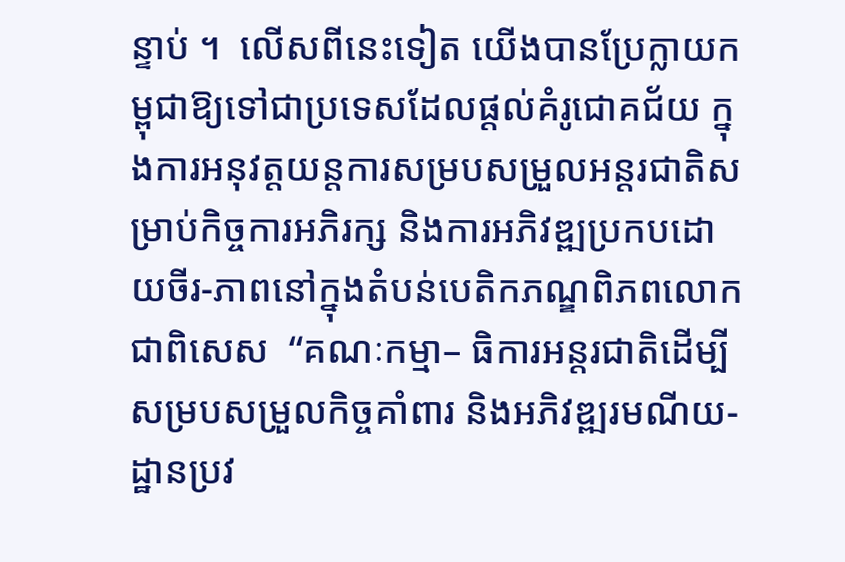ន្ទាប់ ។  លើសពីនេះទៀត យើងបានប្រែក្លាយកម្ពុជាឱ្យទៅជាប្រទេសដែលផ្ដល់គំរូជោគជ័យ ក្នុងការអនុវត្តយន្តការសម្របសម្រួលអន្តរជាតិសម្រាប់កិច្ចការអភិរក្ស និងការអភិវឌ្ឍប្រកបដោយចីរ-ភាពនៅក្នុងតំបន់បេតិកភណ្ឌពិភពលោក ជាពិសេស  “គណៈកម្មា– ធិការអន្តរជាតិដើម្បីសម្របសម្រួលកិច្ចគាំពារ និងអភិវឌ្ឍរមណីយ- ដ្ឋានប្រវ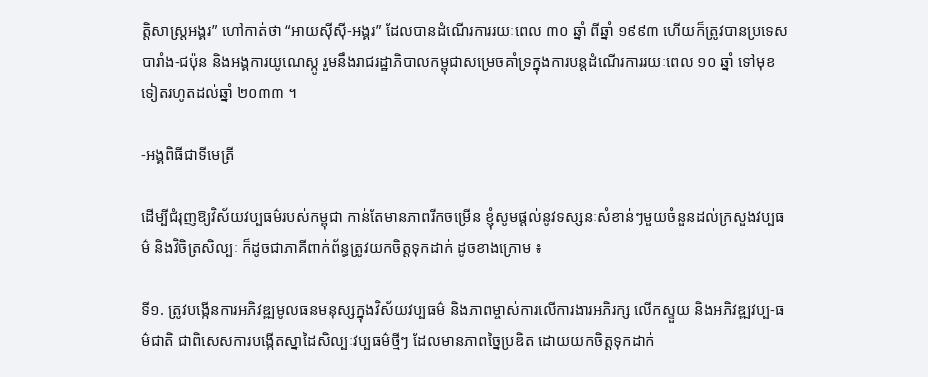ត្តិសាស្ត្រអង្គរ” ហៅកាត់ថា “អាយស៊ីស៊ី-អង្គរ” ដែលបានដំណើរការរយៈពេល ៣០ ឆ្នាំ ពីឆ្នាំ ១៩៩៣ ហើយក៏ត្រូវបានប្រទេសបារាំង-ជប៉ុន និងអង្គការយូណេស្កូ រួមនឹងរាជរដ្ឋាភិបាលកម្ពុជាសម្រេចគាំទ្រក្នុងការបន្តដំណើរការរយៈពេល ១០ ឆ្នាំ ទៅមុខទៀតរហូតដល់ឆ្នាំ ២០៣៣ ។

-អង្គពិធីជាទីមេត្រី

ដើម្បីជំរុញឱ្យវិស័យវប្បធម៌របស់កម្ពុជា កាន់តែមានភាពរីកចម្រើន ខ្ញុំសូមផ្តល់នូវទស្សនៈសំខាន់ៗមួយចំនួនដល់ក្រសួងវប្បធម៌ និងវិចិត្រសិល្បៈ ក៏ដូចជាភាគីពាក់ព័ន្ធត្រូវយកចិត្តទុកដាក់ ដូចខាងក្រោម ៖

ទី១. ត្រូវបង្កើនការអភិវឌ្ឍមូលធនមនុស្សក្នុងវិស័យវប្បធម៌ និងភាពម្ចាស់ការលើការងារអភិរក្ស លើកស្ទួយ និងអភិវឌ្ឍវប្ប-ធម៌ជាតិ ជាពិសេសការបង្កើតស្នាដៃសិល្បៈវប្បធម៌ថ្មីៗ ដែលមានភាពច្នៃប្រឌិត ដោយយកចិត្តទុកដាក់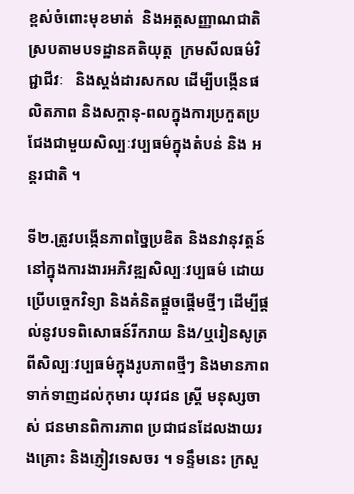ខ្ពស់ចំពោះមុខមាត់  និងអត្តសញ្ញាណជាតិ  ស្របតាមបទដ្ឋានគតិយុត្ត  ក្រមសីលធម៌វិជ្ជាជីវៈ   និងស្ដង់ដារសកល ដើម្បីបង្កើនផលិតភាព និងសក្ដានុ-ពលក្នុងការប្រកួតប្រជែងជាមួយសិល្បៈវប្បធម៌ក្នុងតំបន់ និង អន្តរជាតិ ។

ទី២.ត្រូវបង្កើនភាពច្នៃប្រឌិត និងនវានុវត្តន៍នៅក្នុងការងារអភិវឌ្ឍសិល្បៈវប្បធម៌ ដោយប្រើបច្ចេកវិទ្យា និងគំនិតផ្ដួចផ្ដើមថ្មីៗ ដើម្បីផ្ដល់នូវបទពិសោធន៍រីករាយ និង/ឬរៀនសូត្រពីសិល្បៈវប្បធម៌ក្នុងរូបភាពថ្មីៗ និងមានភាពទាក់ទាញដល់កុមារ យុវជន ស្ត្រី មនុស្សចាស់ ជនមានពិការភាព ប្រជាជនដែលងាយរងគ្រោះ និងភ្ញៀវទេសចរ ។ ទន្ទឹមនេះ ក្រសួ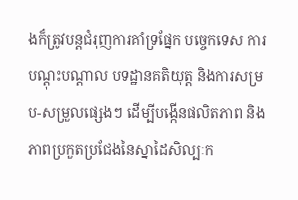ងក៏ត្រូវបន្តជំរុញការគាំទ្រផ្នែក បច្ចេកទេស ការបណ្ដុះបណ្ដាល បទដ្ឋានគតិយុត្ត និងការសម្រប-សម្រួលផ្សេងៗ ដើម្បីបង្កើនផលិតភាព និងភាពប្រកួតប្រជែងនៃស្នាដៃសិល្បៈក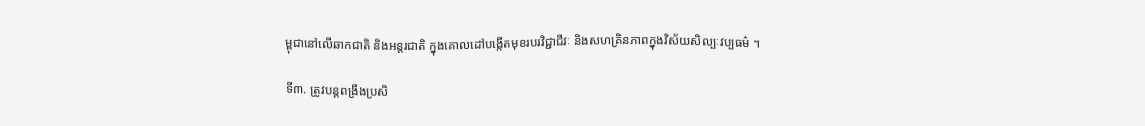ម្ពុជានៅលើឆាកជាតិ និងអន្តរជាតិ ក្នុងគោលដៅបង្កើតមុខរបរវិជ្ជាជីវៈ និងសហគ្រិនភាពក្នុងវិស័យសិល្បៈវប្បធម៌ ។

ទី៣. ត្រូវបន្តពង្រឹងប្រសិ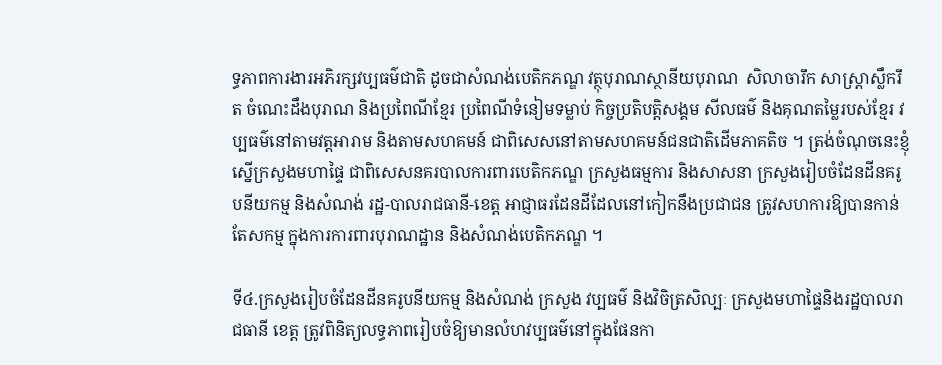ទ្ធភាពការងារអភិរក្សវប្បធម៌ជាតិ ដូចជាសំណង់បេតិកភណ្ឌ វត្ថុបុរាណស្ថានីយបុរាណ  សិលាចារឹក សាស្ត្រាស្លឹករឹត ចំណេះដឹងបុរាណ និងប្រពៃណីខ្មែរ ប្រពៃណីទំនៀមទម្លាប់ កិច្ចប្រតិបត្តិសង្គម សីលធម៌ និងគុណតម្លៃរបស់ខ្មែរ វប្បធម៌នៅតាមវត្តអារាម និងតាមសហគមន៍ ជាពិសេសនៅតាមសហគមន៍ជនជាតិដើមភាគតិច ។ ត្រង់ចំណុចនេះខ្ញុំស្នើក្រសួងមហាផ្ទៃ ជាពិសេសនគរបាលការពារបេតិកភណ្ឌ ក្រសួងធម្មការ និងសាសនា ក្រសួងរៀបចំដែនដីនគរូបនីយកម្ម និងសំណង់ រដ្ឋ-បាលរាជធានី-ខេត្ត អាជ្ញាធរដែនដីដែលនៅកៀកនឹងប្រជាជន ត្រូវសហការឱ្យបានកាន់តែសកម្ម ក្នុងការការពារបុរាណដ្ឋាន និងសំណង់បេតិកភណ្ឌ ។

ទី៤.ក្រសួងរៀបចំដែនដីនគរូបនីយកម្ម និងសំណង់ ក្រសួង វប្បធម៌ និងវិចិត្រសិល្បៈ ក្រសួងមហាផ្ទៃនិងរដ្ឋបាលរាជធានី ខេត្ត ត្រូវពិនិត្យលទ្ធភាពរៀបចំឱ្យមានលំហវប្បធម៌នៅក្នុងផែនកា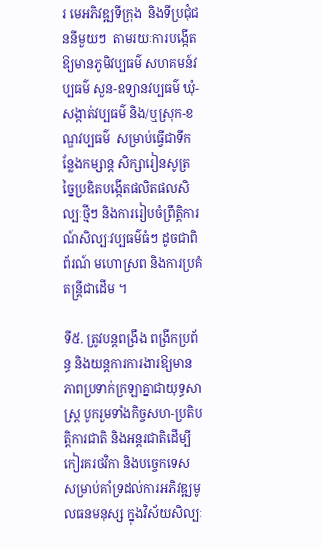រ មេអភិវឌ្ឍទីក្រុង  និងទីប្រជុំជននីមួយៗ  តាមរយៈការបង្កើតឱ្យមានភូមិវប្បធម៌ សហគមន៍វប្បធម៌ សួន-ឧទ្យានវប្បធម៌ ឃុំ-សង្កាត់វប្បធម៌ និង/ឬស្រុក-ខណ្ឌវប្បធម៌  សម្រាប់ធ្វើជាទីកន្លែងកម្សាន្ត សិក្សារៀនសូត្រ ច្នៃប្រឌិតបង្កើតផលិតផលសិល្បៈថ្មីៗ និងការរៀបចំព្រឹត្តិការណ៍សិល្បៈវប្បធម៌ធំៗ ដូចជាពិព័រណ៍ មហោស្រព និងការប្រគំតន្ត្រីជាដើម ។

ទី៥. ត្រូវបន្តពង្រឹង ពង្រីកប្រព័ន្ធ និងយន្តការការងារឱ្យមានភាពប្រទាក់ក្រឡាគ្នាជាយុទ្ធសាស្ត្រ បូករួមទាំងកិច្ចសហ-ប្រតិបត្តិការជាតិ និងអន្តរជាតិដើម្បីកៀរគរថវិកា និងបច្ចេកទេស សម្រាប់គាំទ្រដល់ការអភិវឌ្ឍមូលធនមនុស្ស ក្នុងវិស័យសិល្បៈ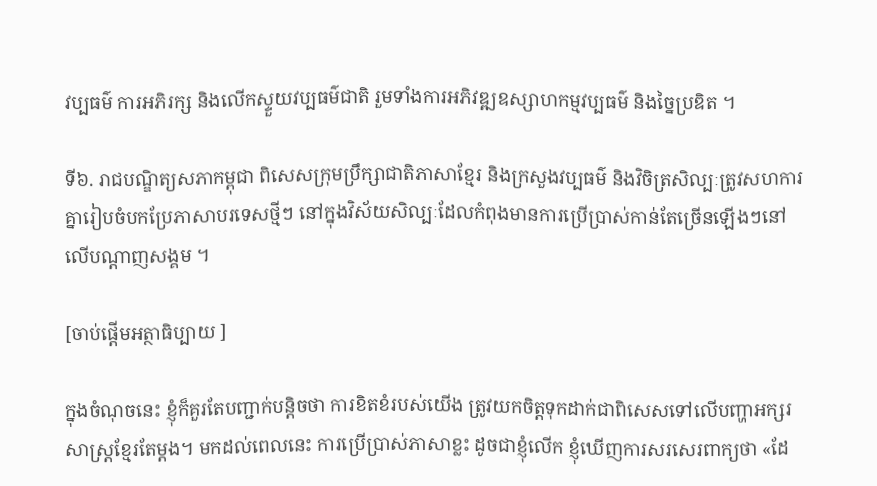វប្បធម៌ ការអភិរក្ស និងលើកស្ទួយវប្បធម៌ជាតិ រួមទាំងការអភិវឌ្ឍឧស្សាហកម្មវប្បធម៌ និងច្នៃប្រឌិត ។

ទី៦. រាជបណ្ឌិត្យសភាកម្ពុជា ពិសេសក្រុមប្រឹក្សាជាតិភាសាខ្មែរ និងក្រសួងវប្បធម៌ និងវិចិត្រសិល្បៈត្រូវសហការគ្នារៀបចំបកប្រែភាសាបរទេសថ្មីៗ នៅក្នុងវិស័យសិល្បៈដែលកំពុងមានការប្រើប្រាស់កាន់តែច្រើនឡើងៗនៅលើបណ្ដាញសង្គម ។

[ចាប់ផ្តើមអត្ថាធិប្បាយ ]

ក្នុងចំណុចនេះ ខ្ញុំក៏គួរតែបញ្ជាក់បន្តិចថា ការខិតខំរបស់យើង ត្រូវយកចិត្តទុកដាក់ជាពិសេសទៅលើបញ្ហាអក្សរសាស្ត្រខ្មែរតែម្តង។ មកដល់ពេលនេះ ការប្រើប្រាស់ភាសាខ្លះ ដូចជាខ្ញុំលើក ខ្ញុំឃើញការសរសេរពាក្យថា «ដែ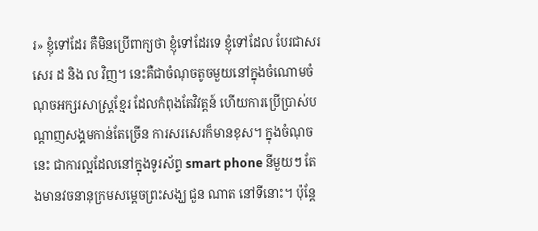រ» ខ្ញុំទៅដែរ គឺមិនប្រើពាក្យថា ខ្ញុំទៅដែរទេ ខ្ញុំទៅដែល បែរជាសរសេរ ដ និង ល វិញ។ នេះគឺជាចំណុចតូចមួយនៅក្នុងចំណោមចំណុចអក្សរសាស្ត្រខ្មែរ ដែលកំពុងតែវិវត្តន៍ ហើយការប្រើប្រាស់បណ្តាញសង្គមកាន់តែច្រើន ការសរសេរក៏មានខុស។ ក្នុងចំណុចនេះ ជាការល្អដែលនៅក្នុងទូរស័ព្ទ smart phone នីមួយៗ តែងមានវចនានុក្រមសម្តេចព្រះសង្ឃ ជួន ណាត នៅទីនោះ។ ប៉ុន្តែ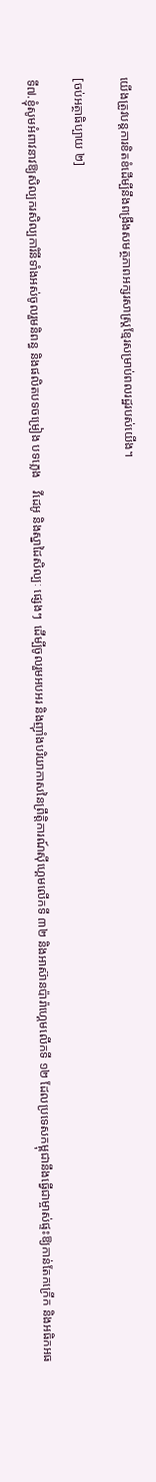យើងត្រូវបន្តការខិតខំដើម្បីនឹងពង្រឹងសមត្ថភាពអក្សរសាស្ត្រខ្មែរសម្រាប់ពលរដ្ឋរបស់យើង។

[ចប់អត្ថាធិប្បាយ ២]

ទី៧.ខ្ញុំសូមអំពាវនាវឱ្យសិល្បករសិល្បការិនីទាំងអស់ចូលរួមនិពន្ធ និងផលិតបទចម្រៀង បទភ្លេង    វីដេអូ និងស្នាដៃសិល្បៈ ផ្សេងៗ  ដើម្បីចូលរួមអបអរ និងញ៉ាំងបរិយាកាសនៃព្រឹត្តិការណ៍ស៊ីហ្គេមលើកទី ៣២ និងអាស៊ានប៉ារ៉ាហ្គេមលើកទី ១២ ដែលប្រទេសកម្ពុជានឹងធ្វើជាម្ចាស់ផ្ទះឱ្យកាន់តែកក្រើក និងអធិកអធ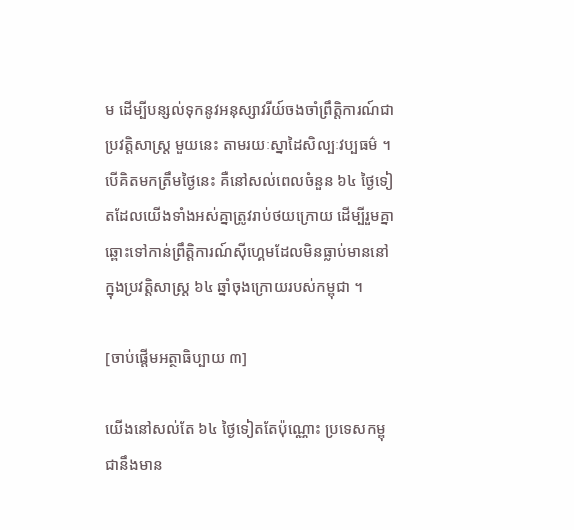ម ដើម្បីបន្សល់ទុកនូវអនុស្សាវរីយ៍ចងចាំព្រឹត្តិការណ៍ជាប្រវត្តិសាស្ត្រ មួយនេះ តាមរយៈស្នាដៃសិល្បៈវប្បធម៌ ។ បើគិតមកត្រឹមថ្ងៃនេះ គឺនៅសល់ពេលចំនួន ៦៤ ថ្ងៃទៀតដែលយើងទាំងអស់គ្នាត្រូវរាប់ថយក្រោយ ដើម្បីរួមគ្នាឆ្ពោះទៅកាន់ព្រឹត្តិការណ៍ស៊ីហ្គេមដែលមិនធ្លាប់មាននៅក្នុងប្រវត្តិសាស្ត្រ ៦៤ ឆ្នាំចុងក្រោយរបស់កម្ពុជា ។

[ចាប់ផ្តើមអត្ថាធិប្បាយ ៣]

យើងនៅសល់តែ ៦៤ ថ្ងៃទៀតតែប៉ុណ្ណោះ ប្រទេសកម្ពុជានឹងមាន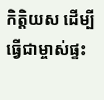កិត្តិយស ដើម្បីធ្វើជាម្ចាស់ផ្ទះ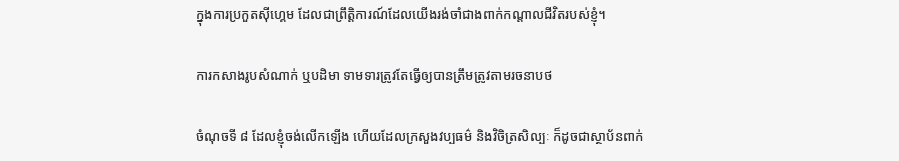ក្នុងការប្រកួតស៊ីហ្គេម ដែលជាព្រឹត្តិការណ៍ដែលយើងរង់ចាំជាងពាក់កណ្តាលជីវិតរបស់ខ្ញុំ។

ការកសាងរូបសំណាក់ ឬបដិមា ទាមទារត្រូវតែធ្វើឲ្យបានត្រឹមត្រូវតាមរចនាបថ

ចំណុចទី ៨ ដែលខ្ញុំចង់លើកឡើង ហើយដែលក្រសួងវប្បធម៌ និងវិចិត្រសិល្បៈ ក៏ដូចជាស្ថាប័នពាក់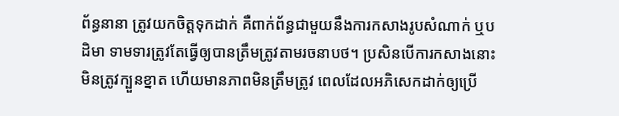ព័ន្ធនានា ត្រូវយកចិត្តទុកដាក់ គឺពាក់ព័ន្ធជាមួយនឹងការកសាងរូបសំណាក់ ឬបដិមា ទាមទារត្រូវតែធ្វើឲ្យបានត្រឹមត្រូវតាមរចនាបថ។ ប្រសិនបើការកសាងនោះ មិនត្រូវក្បួនខ្នាត ហើយមានភាពមិនត្រឹមត្រូវ ពេលដែលអភិសេកដាក់ឲ្យប្រើ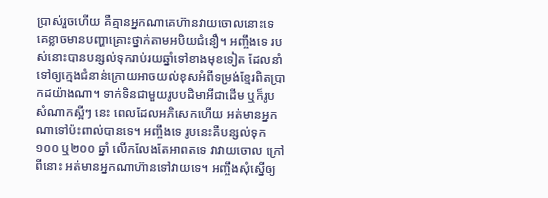ប្រាស់រួចហើយ គឺគ្មានអ្នកណាគេហ៊ានវាយចោលនោះទេ គេខ្លាចមានបញ្ហាគ្រោះថ្នាក់តាមអបិយជំនឿ។ អញ្ចឹងទេ របស់នោះបានបន្សល់ទុករាប់រយឆ្នាំទៅខាងមុខទៀត ដែលនាំទៅឲ្យក្មេងជំនាន់ក្រោយអាចយល់ខុសអំពីទម្រង់ខ្មែរពិតប្រាកដយ៉ាងណា។ ទាក់ទិនជាមួយរូបបដិមាអីជាដើម ឬក៏រូបសំណាកស្អីៗ នេះ ពេលដែលអភិសេកហើយ អត់មានអ្នកណាទៅប៉ះពាល់បានទេ។ អញ្ចឹងទេ រូបនេះគឺបន្សល់ទុក ១០០ ឬ២០០ ឆ្នាំ លើកលែងតែអាពតទេ វាវាយចោល ក្រៅពីនោះ អត់មានអ្នកណាហ៊ានទៅវាយទេ។ អញ្ចឹងសុំស្នើឲ្យ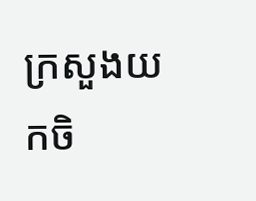ក្រសួងយកចិ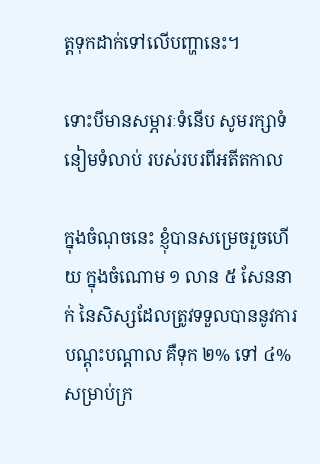ត្តទុកដាក់ទៅលើបញ្ហានេះ។

ទោះបីមានសម្ភារៈទំនើប សូមរក្សាទំនៀមទំលាប់ របស់របរពីអតីតកាល

ក្នុងចំណុចនេះ ខ្ញុំបានសម្រេចរួចហើយ ក្នុងចំណោម ១ លាន ៥ សែននាក់ នៃសិស្សដែលត្រូវទទួលបាននូវការបណ្តុះបណ្តាល គឺទុក ២% ទៅ ៤% សម្រាប់ក្រ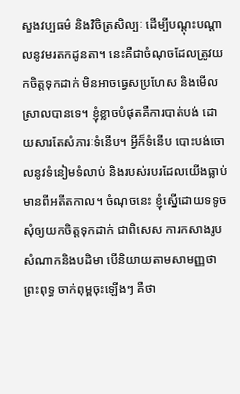សួងវប្បធម៌ និងវិចិត្រសិល្បៈ ដើម្បីបណ្តុះបណ្តាលនូវមរតកដូនតា។ នេះគឺជាចំណុចដែលត្រូវយកចិត្តទុកដាក់ មិនអាចធ្វេសប្រហែស និងមើលស្រាលបានទេ។ ខ្ញុំខ្លាចបំផុតគឺការបាត់បង់ ដោយសារតែសំភារៈទំនើប។ អ្វីក៏ទំនើប បោះបង់ចោលនូវទំនៀមទំលាប់ និងរបស់របរដែលយើងធ្លាប់មានពីអតីតកាល។ ចំណុចនេះ ខ្ញុំស្នើដោយទទូច សុំឲ្យយកចិត្តទុកដាក់ ជាពិសេស ការកសាងរូបសំណាកនិងបដិមា បើនិយាយតាមសាមញ្ញថា ព្រះពុទ្ធ ចាក់ពុម្ពចុះឡើងៗ គឺថា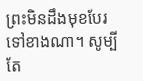ព្រះមិនដឹងមុខបែរទៅខាងណា។ សូម្បីតែ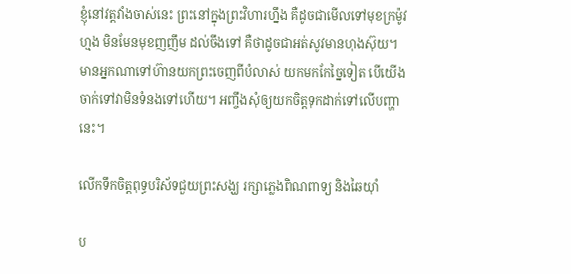ខ្ញុំនៅវត្តវាំងចាស់នេះ ព្រះនៅក្នុងព្រះវិហារហ្នឹង គឺដូចជាមើលទៅមុខក្រម៉ូវហ្មង មិនមែនមុខញញឹម ដល់ចឹងទៅ គឺថាដូចជាអត់សូវមានហុងស៊ុយ។ មានអ្នកណាទៅហ៊ានយកព្រះចេញពីបំលាស់ យកមកកែច្នៃទៀត បើយើងចាក់ទៅវាមិនទំនងទៅហើយ។ អញ្ចឹងសុំឲ្យយកចិត្តទុកដាក់ទៅលើបញ្ហានេះ។

លើកទឹកចិត្តពុទ្ធបរិស័ទជួយព្រះសង្ឃ រក្សាភ្លេងពិណពាទ្យ និងឆៃយ៉ាំ

ប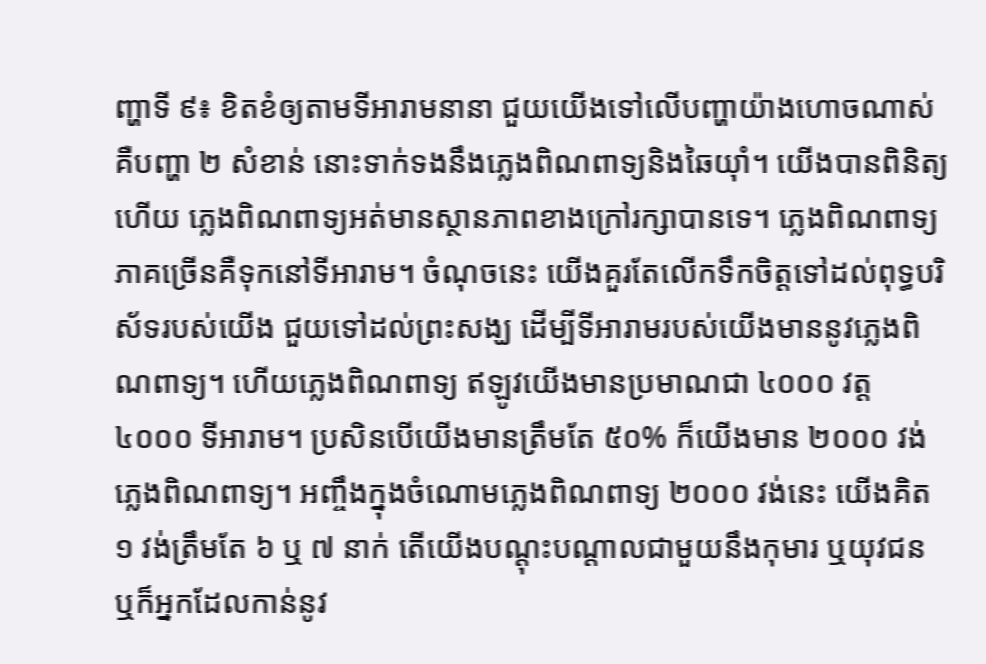ញ្ហាទី ៩៖ ខិតខំឲ្យតាមទីអារាមនានា ជួយយើងទៅលើបញ្ហាយ៉ាងហោចណាស់ គឺបញ្ហា ២ សំខាន់ នោះទាក់ទងនឹងភ្លេងពិណពាទ្យនិងឆៃយ៉ាំ។ យើងបានពិនិត្យហើយ ភ្លេងពិណពាទ្យអត់មានស្ថានភាពខាងក្រៅរក្សាបានទេ។ ភ្លេងពិណពាទ្យភាគច្រើនគឺទុកនៅទីអារាម។ ចំណុចនេះ យើងគួរតែលើកទឹកចិត្តទៅដល់ពុទ្ធបរិស័ទរបស់យើង ជួយទៅដល់ព្រះសង្ឃ ដើម្បីទីអារាមរបស់យើងមាននូវភ្លេងពិណពាទ្យ។ ហើយភ្លេងពិណពាទ្យ ឥឡូវយើងមានប្រមាណជា ៤០០០ វត្ត ៤០០០ ទីអារាម។ ប្រសិនបើយើងមានត្រឹមតែ ៥០% ក៏យើងមាន ២០០០ វង់ភ្លេងពិណពាទ្យ។ អញ្ចឹងក្នុងចំណោមភ្លេងពិណពាទ្យ ២០០០ វង់នេះ យើងគិត ១ វង់ត្រឹមតែ ៦ ឬ ៧ នាក់ តើយើងបណ្តុះបណ្តាលជាមួយនឹងកុមារ ឬយុវជន ឬក៏អ្នកដែលកាន់នូវ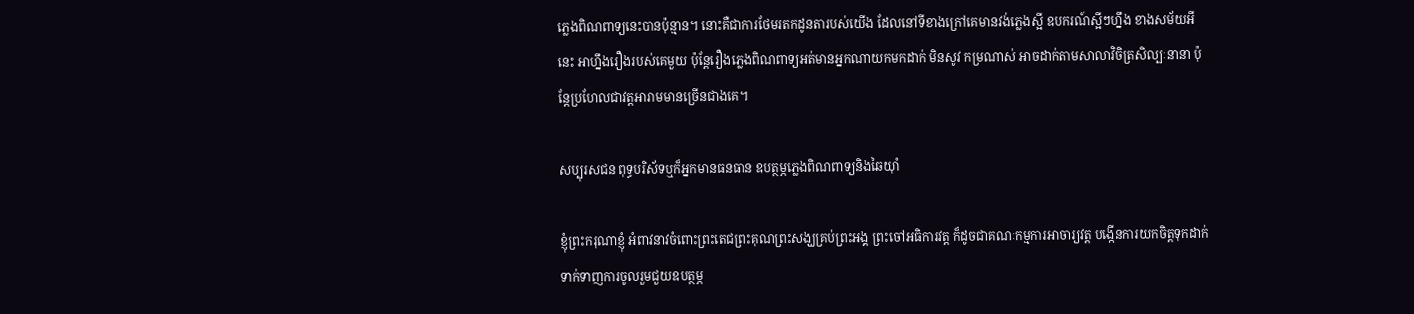ភ្លេងពិណពាទ្យនេះបានប៉ុន្មាន។ នោះគឺជាការថែមរតកដូនតារបស់យើង ដែលនៅទីខាងក្រៅគេមានវង់ភ្លេងស្អី ឧបករណ៍ស្អីៗហ្នឹង ខាងសម័យអីនេះ អាហ្នឹងរឿងរបស់គេមួយ ប៉ុន្តែរឿងភ្លេងពិណពាទ្យអត់មានអ្នកណាយកមកដាក់ មិនសូវ កម្រណាស់ អាចដាក់តាមសាលាវិចិត្រសិល្បៈនានា ប៉ុន្តែប្រហែលជាវត្តអារាមមានច្រើនជាងគេ។

សប្បុរសជន ពុទ្ធបរិស័ទឬក៏អ្នកមានធនធាន ឧបត្ថម្ភភ្លេងពិណពាទ្យនិងឆៃយ៉ាំ

ខ្ញុំព្រះករុណាខ្ញុំ អំពាវនាវចំពោះព្រះតេជព្រះគុណព្រះសង្ឃគ្រប់ព្រះអង្គ ព្រះចៅអធិការវត្ត ក៏ដូចជាគណៈកម្មការអាចារ្យវត្ត បង្កើនការយកចិត្តទុកដាក់ ទាក់ទាញការចូលរួមជួយឧបត្ថម្ភ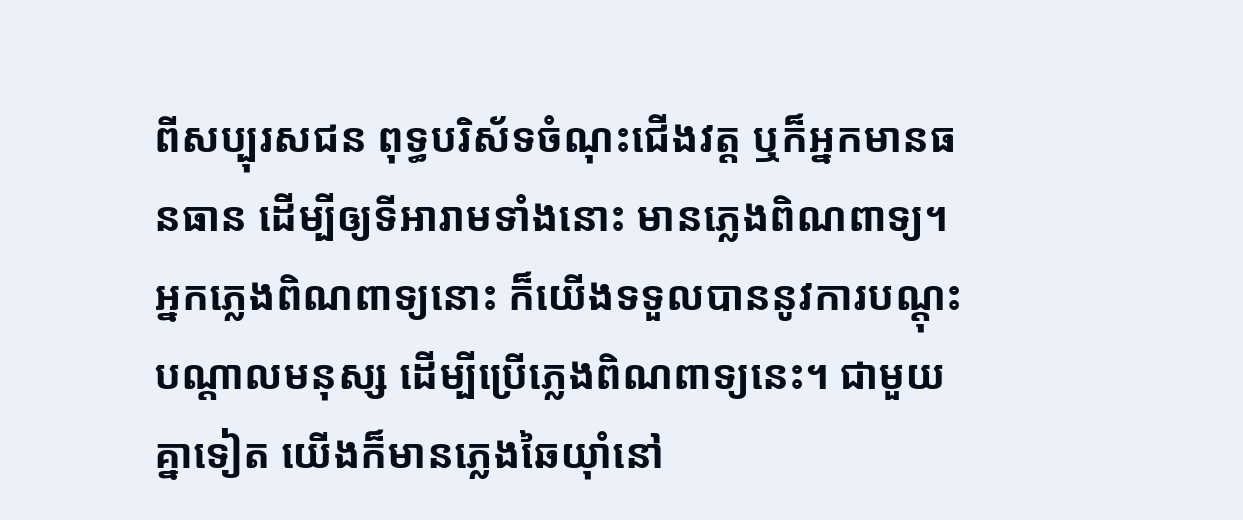ពីសប្បុរសជន ពុទ្ធបរិស័ទចំណុះជើងវត្ត ឬក៏អ្នកមានធនធាន ដើម្បីឲ្យទីអារាមទាំងនោះ មានភ្លេងពិណពាទ្យ។ អ្នកភ្លេងពិណពាទ្យនោះ ក៏យើងទទួលបាននូវការបណ្តុះបណ្តាលមនុស្ស ដើម្បីប្រើភ្លេងពិណពាទ្យនេះ។ ជាមួយគ្នាទៀត យើងក៏មានភ្លេងឆៃយ៉ាំនៅ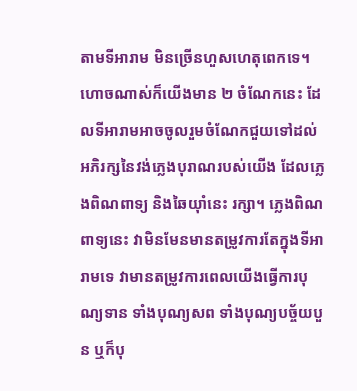តាមទីអារាម មិនច្រើនហួសហេតុពេកទេ។ ហោចណាស់ក៏យើងមាន ២ ចំណែកនេះ ដែលទីអារាមអាចចូលរួមចំណែកជួយទៅដល់អភិរក្សនៃវង់ភ្លេងបុរាណរបស់យើង ដែលភ្លេងពិណពាទ្យ និងឆៃយ៉ាំនេះ រក្សា។ ភ្លេងពិណពាទ្យនេះ វាមិនមែនមានតម្រូវការតែក្នុងទីអារាមទេ វាមានតម្រូវការពេលយើងធ្វើការបុណ្យទាន ទាំងបុណ្យសព ទាំងបុណ្យបច្ច័យបួន ឬក៏បុ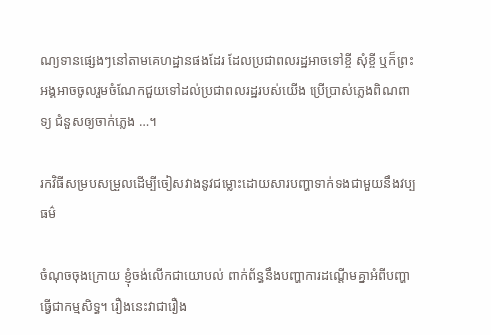ណ្យទានផ្សេងៗនៅតាមគេហដ្ឋានផងដែរ ដែលប្រជាពលរដ្ឋអាចទៅខ្ចី សុំខ្ចី ឬក៏ព្រះអង្គអាចចូលរួមចំណែកជួយទៅដល់ប្រជាពលរដ្ឋរបស់យើង ប្រើប្រាស់ភ្លេងពិណពាទ្យ ជំនួសឲ្យចាក់ភ្លេង …។

រកវិធីសម្របសម្រួលដើម្បីចៀសវាងនូវជម្លោះដោយសារបញ្ហាទាក់ទងជាមួយនឹងវប្បធម៌

ចំណុចចុងក្រោយ ខ្ញុំចង់លើកជាយោបល់ ពាក់ព័ន្ធនឹងបញ្ហាការដណ្តើមគ្នាអំពីបញ្ហាធ្វើជាកម្មសិទ្ធ។ រឿងនេះវាជារឿង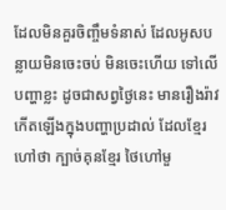ដែលមិនគួរចិញ្ចឹមទំនាស់ ដែលអូសបន្លាយមិនចេះចប់ មិនចេះហើយ ទៅលើបញ្ហាខ្លះ ដូចជាសព្វថ្ងៃនេះ មានរឿងរ៉ាវកើតឡើងក្នុងបញ្ហាប្រដាល់ ដែលខ្មែរហៅថា ក្បាច់គុនខ្មែរ ថៃហៅមួ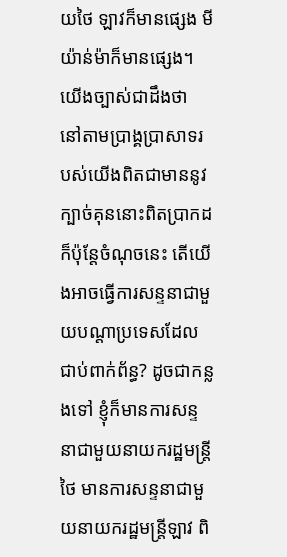យថៃ ឡាវក៏មានផ្សេង មីយ៉ាន់ម៉ាក៏មានផ្សេង។ យើងច្បាស់ជាដឹងថា នៅតាមប្រាង្គប្រាសាទរបស់យើងពិតជាមាននូវក្បាច់គុននោះពិតប្រាកដ ក៏ប៉ុន្តែចំណុចនេះ តើយើងអាចធ្វើការសន្ទនាជាមួយបណ្តាប្រទេសដែលជាប់ពាក់ព័ន្ធ? ដូចជាកន្លងទៅ ខ្ញុំក៏មានការសន្ទនាជាមួយនាយករដ្ឋមន្ត្រីថៃ មានការសន្ទនាជាមួយនាយករដ្ឋមន្ត្រីឡាវ ពិ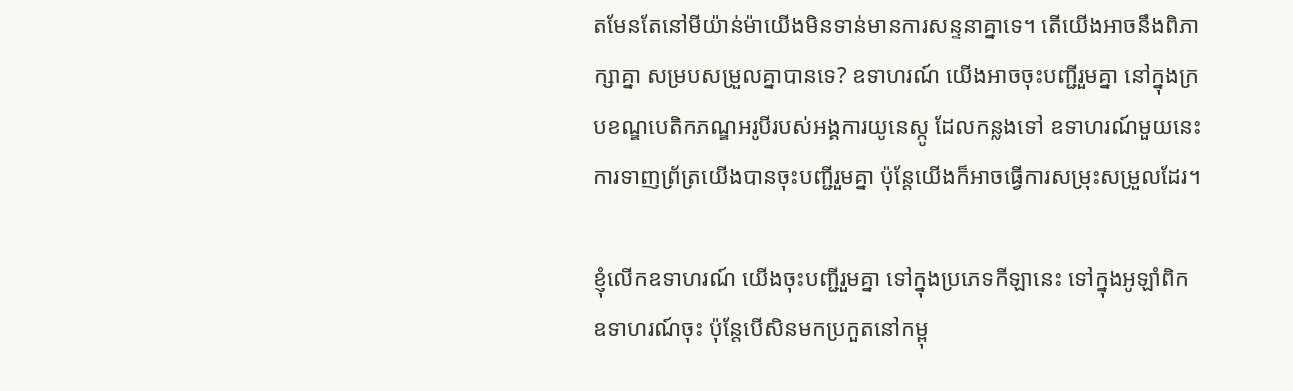តមែនតែនៅមីយ៉ាន់ម៉ាយើងមិនទាន់មានការសន្ទនាគ្នាទេ។ តើយើងអាចនឹងពិភាក្សាគ្នា សម្របសម្រួលគ្នាបានទេ? ឧទាហរណ៍ យើងអាចចុះបញ្ជីរួមគ្នា នៅក្នុងក្របខណ្ឌបេតិកភណ្ឌអរូបីរបស់អង្គការយូនេស្កូ ដែលកន្លងទៅ ឧទាហរណ៍មួយនេះ ការទាញព្រ័ត្រយើងបានចុះបញ្ជីរួមគ្នា ប៉ុន្តែយើងក៏អាចធ្វើការសម្រុះសម្រួលដែរ។

ខ្ញុំលើកឧទាហរណ៍ យើងចុះបញ្ជីរួមគ្នា ទៅក្នុងប្រភេទកីឡានេះ ទៅក្នុងអូឡាំពិក ឧទាហរណ៍ចុះ ប៉ុន្តែបើសិនមកប្រកួតនៅកម្ពុ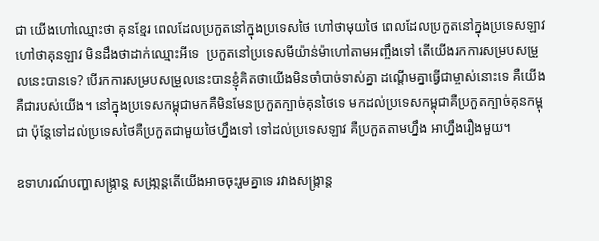ជា យើងហៅឈ្មោះថា គុនខ្មែរ ពេលដែលប្រកួតនៅក្នុងប្រទេសថៃ ហៅថាមុយថៃ ពេលដែលប្រកួតនៅក្នុងប្រទេសឡាវ ហៅថាគុនឡាវ មិនដឹងថាដាក់ឈ្មោះអីទេ  ប្រកួតនៅប្រទេសមីយ៉ាន់ម៉ាហៅតាមអញ្ចឹងទៅ តើយើងរកការសម្របសម្រួលនេះបានទេ? បើរកការសម្របសម្រួលនេះបានខ្ញុំគិតថាយើងមិនចាំបាច់ទាស់គ្នា ដណ្តើមគ្នាធ្វើជាម្ចាស់នោះទេ គឺយើងគឺជារបស់យើង។ នៅក្នុងប្រទេសកម្ពុជាមកគឺមិនមែនប្រកួតក្បាច់គុនថៃទេ មកដល់ប្រទេសកម្ពុជាគឺប្រកួតក្បាច់គុនកម្ពុជា ប៉ុន្តែទៅដល់ប្រទេសថៃគឺប្រកួតជាមួយថៃហ្នឹងទៅ ទៅដល់ប្រទេសឡាវ គឺប្រកួតតាមហ្នឹង អាហ្នឹងរឿងមួយ។

ឧទាហរណ៍បញ្ហាសង្រ្កាន្ត សង្រា្កន្តតើយើងអាចចុះរួមគ្នាទេ រវាងសង្រ្កាន្ត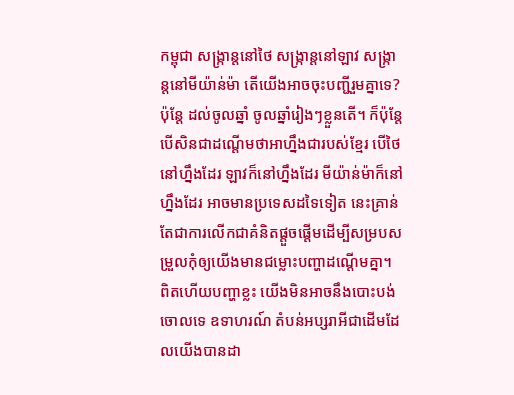កម្ពុជា សង្រ្កាន្តនៅថៃ សង្រ្កាន្តនៅឡាវ សង្រ្កាន្តនៅមីយ៉ាន់ម៉ា តើយើងអាចចុះបញ្ជីរួមគ្នាទេ? ប៉ុន្តែ ដល់ចូលឆ្នាំ ចូលឆ្នាំរៀងៗខ្លួនតើ។ ក៏ប៉ុន្តែ បើសិនជាដណ្តើមថាអាហ្នឹងជារបស់ខ្មែរ បើថៃនៅហ្នឹងដែរ ឡាវក៏នៅហ្នឹងដែរ មីយ៉ាន់ម៉ាក៏នៅហ្នឹងដែរ អាចមានប្រទេសដទៃទៀត នេះគ្រាន់តែជាការលើកជាគំនិតផ្តួចផ្តើមដើម្បីសម្របសម្រួលកុំឲ្យយើងមានជម្លោះបញ្ហាដណ្តើមគ្នា។ ពិតហើយបញ្ហាខ្លះ យើងមិនអាចនឹងបោះបង់ចោលទេ ឧទាហរណ៍ តំបន់អប្សរាអីជាដើមដែលយើងបានដា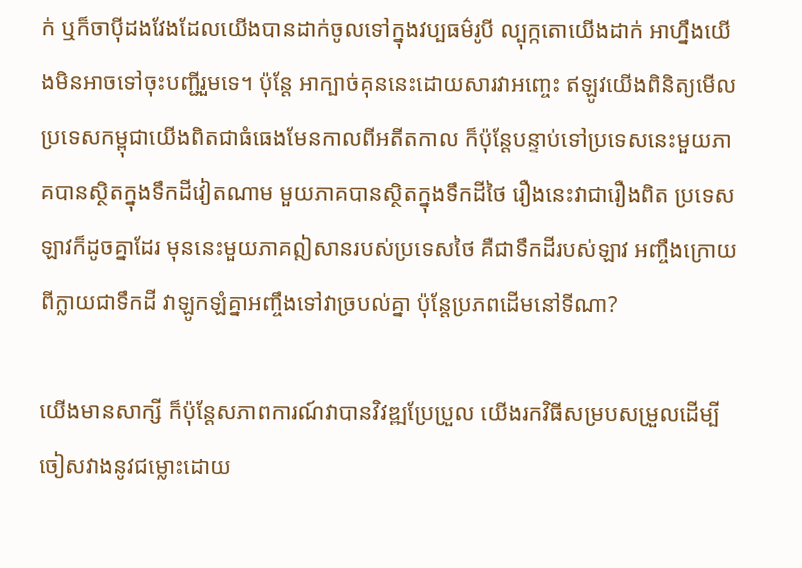ក់ ឬក៏ចាប៉ីដងវែងដែលយើងបានដាក់ចូលទៅក្នុងវប្បធម៌រូបី ល្បុក្កតោយើងដាក់ អាហ្នឹងយើងមិនអាចទៅចុះបញ្ជីរួមទេ។ ប៉ុន្តែ អាក្បាច់គុននេះដោយសារវាអញ្ចេះ ឥឡូវយើងពិនិត្យមើល ប្រទេសកម្ពុជាយើងពិតជាធំធេងមែនកាលពីអតីតកាល ក៏ប៉ុន្តែបន្ទាប់ទៅប្រទេសនេះមួយភាគបានស្ថិតក្នុងទឹកដីវៀតណាម មួយភាគបានស្ថិតក្នុងទឹកដីថៃ រឿងនេះវាជារឿងពិត ប្រទេសឡាវក៏ដូចគ្នាដែរ មុននេះមួយភាគឦសានរបស់ប្រទេសថៃ គឺជាទឹកដីរបស់ឡាវ អញ្ចឹងក្រោយពីក្លាយជាទឹកដី វាឡូកឡំគ្នាអញ្ចឹងទៅវាច្របល់គ្នា ប៉ុន្តែប្រភពដើមនៅទីណា?

យើងមានសាក្សី ក៏ប៉ុន្តែសភាពការណ៍វាបានវិវឌ្ឍប្រែប្រួល យើងរកវិធីសម្របសម្រួលដើម្បីចៀសវាងនូវជម្លោះដោយ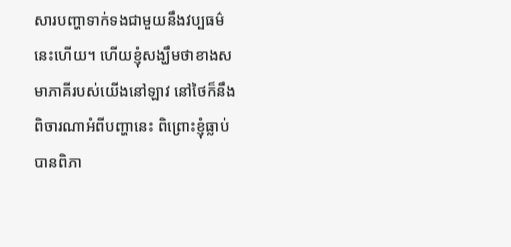សារបញ្ហាទាក់ទងជាមួយនឹងវប្បធម៌នេះហើយ។ ហើយខ្ញុំសង្ឃឹមថាខាងសមាភាគីរបស់យើងនៅឡាវ នៅថៃក៏នឹងពិចារណាអំពីបញ្ហានេះ ពិព្រោះខ្ញុំធ្លាប់បានពិភា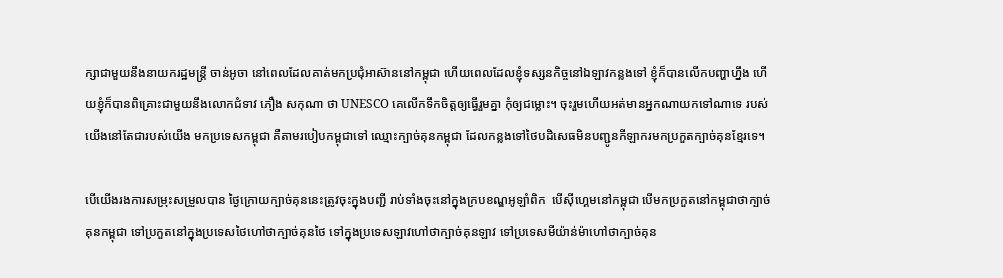ក្សាជាមួយនឹងនាយករដ្ឋមន្រ្តី ចាន់អូចា នៅពេលដែលគាត់មកប្រជុំអាស៊ាននៅកម្ពុជា ហើយពេលដែលខ្ញុំទស្សនកិច្ចនៅឯឡាវកន្លងទៅ ខ្ញុំក៏បានលើកបញ្ហាហ្នឹង ហើយខ្ញុំក៏បានពិគ្រោះជាមួយនឹងលោកជំទាវ ភឿង សកុណា ថា UNESCO គេលើកទឹកចិត្តឲ្យធ្វើរួមគ្នា កុំឲ្យជម្លោះ។ ចុះរួមហើយអត់មានអ្នកណាយកទៅណាទេ របស់យើងនៅតែជារបស់យើង មកប្រទេសកម្ពុជា គឺតាមរបៀបកម្ពុជាទៅ ឈ្មោះក្បាច់គុនកម្ពុជា ដែលកន្លងទៅថៃបដិសេធមិនបញ្ជូនកីឡាករមកប្រកួតក្បាច់គុនខ្មែរទេ។

បើយើងរងការសម្រុះសម្រួលបាន ថ្ងៃក្រោយក្បាច់គុននេះត្រូវចុះក្នុងបញ្ជី រាប់ទាំងចុះនៅក្នុងក្របខណ្ឌអូឡាំពិក  បើស៊ីហ្គេមនៅកម្ពុជា បើមកប្រកួតនៅកម្ពុជាថាក្បាច់គុនកម្ពុជា ទៅប្រកួតនៅក្នុងប្រទេសថៃហៅថាក្បាច់គុនថៃ ទៅក្នុងប្រទេសឡាវហៅថាក្បាច់គុនឡាវ ទៅប្រទេសមីយ៉ាន់ម៉ាហៅថាក្បាច់គុន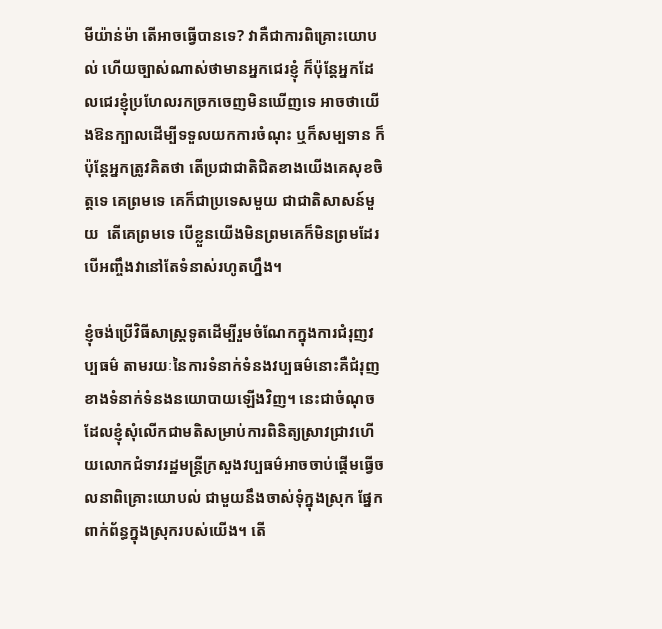មីយ៉ាន់ម៉ា តើអាចធ្វើបានទេ? វាគឺជាការពិគ្រោះយោបល់ ហើយច្បាស់ណាស់ថាមានអ្នកជេរខ្ញុំ ក៏ប៉ុន្តែអ្នកដែលជេរខ្ញុំប្រហែលរកច្រកចេញមិនឃើញទេ អាចថាយើងឱនក្បាលដើម្បីទទួលយកការចំណុះ ឬក៏សម្បទាន ក៏ប៉ុន្តែអ្នកត្រូវគិតថា តើប្រជាជាតិជិតខាងយើងគេសុខចិត្តទេ គេព្រមទេ គេក៏ជាប្រទេសមួយ ជាជាតិសាសន៍មួយ  តើគេព្រមទេ បើខ្លួនយើងមិនព្រមគេក៏មិនព្រមដែរ បើអញ្ចឹងវានៅតែទំនាស់រហូតហ្នឹង។

ខ្ញុំចង់ប្រើវិធីសាស្រ្តទូតដើម្បីរួមចំណែកក្នុងការជំរុញវប្បធម៌ តាមរយៈនៃការទំនាក់ទំនងវប្បធម៌នោះគឺជំរុញខាងទំនាក់ទំនងនយោបាយឡើងវិញ។ នេះជាចំណុចដែលខ្ញុំសុំលើកជាមតិសម្រាប់ការពិនិត្យស្រាវជ្រាវហើយលោកជំទាវរដ្ឋមន្រ្តីក្រសួងវប្បធម៌អាចចាប់ផ្តើមធ្វើចលនាពិគ្រោះយោបល់ ជាមួយនឹងចាស់ទុំក្នុងស្រុក ផ្នែកពាក់ព័ន្ធក្នុងស្រុករបស់យើង។ តើ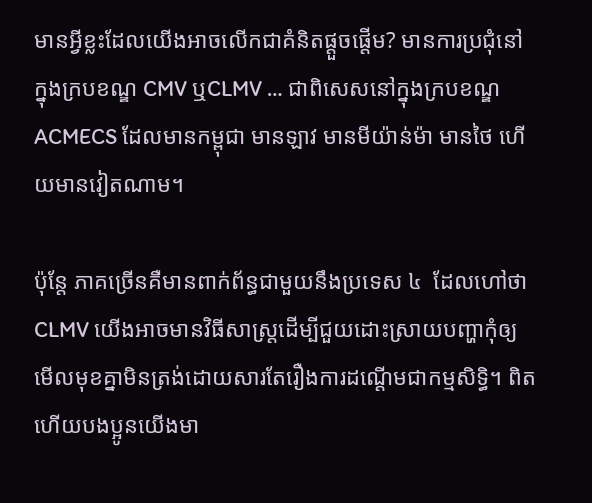មានអ្វីខ្លះដែលយើងអាចលើកជាគំនិតផ្តួចផ្តើម? មានការប្រជុំនៅក្នុងក្របខណ្ឌ CMV ឬCLMV … ជាពិសេសនៅក្នុងក្របខណ្ឌ ACMECS ដែលមានកម្ពុជា មានឡាវ មានមីយ៉ាន់ម៉ា មានថៃ ហើយមានវៀតណាម។

ប៉ុន្តែ ភាគច្រើនគឺមានពាក់ព័ន្ធជាមួយនឹងប្រទេស ៤  ដែលហៅថា CLMV យើងអាចមានវិធីសាស្រ្តដើម្បីជួយដោះស្រាយបញ្ហាកុំឲ្យមើលមុខគ្នាមិនត្រង់ដោយសារតែរឿងការដណ្តើមជាកម្មសិទ្ធិ។ ពិតហើយបងប្អូនយើងមា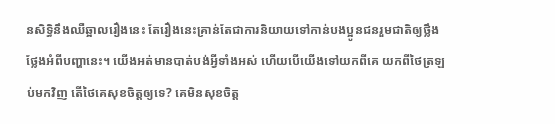នសិទ្ធិនឹងឈឺឆ្អាលរឿងនេះ តែរឿងនេះគ្រាន់តែជាការនិយាយទៅកាន់បងប្អូនជនរួមជាតិឲ្យថ្លឹងថ្លែងអំពីបញ្ហានេះ។ យើងអត់មានបាត់បង់អ្វីទាំងអស់ ហើយបើយើងទៅយកពីគេ យកពីថៃត្រឡប់មកវិញ តើថៃគេសុខចិត្តឲ្យទេ? គេមិនសុខចិត្ត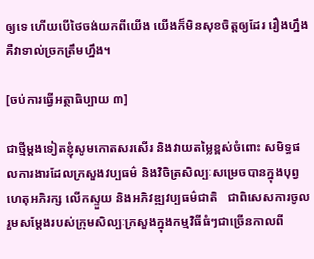ឲ្យទេ ហើយបើថៃចង់យកពីយើង យើងក៏មិនសុខចិត្តឲ្យដែរ រឿងហ្នឹងគឺវាទាល់ច្រកត្រឹមហ្នឹង។

[ចប់ការធ្វើអត្ថាធិប្បាយ ៣]

ជាថ្មីម្តងទៀតខ្ញុំសូមកោតសរសើរ និងវាយតម្លៃខ្ពស់ចំពោះ សមិទ្ធផលការងារដែលក្រសួងវប្បធម៌ និងវិចិត្រសិល្បៈសម្រេចបានក្នុងបុព្វហេតុអភិរក្ស លើកស្ទួយ និងអភិវឌ្ឍវប្បធម៌ជាតិ   ជាពិសេសការចូលរួមសម្ដែងរបស់ក្រុមសិល្បៈក្រសួងក្នុងកម្មវិធីធំៗជាច្រើនកាលពី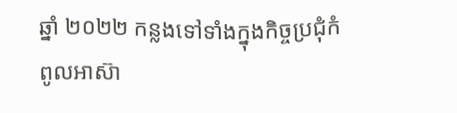ឆ្នាំ ២០២២ កន្លងទៅទាំងក្នុងកិច្ចប្រជុំកំពូលអាស៊ា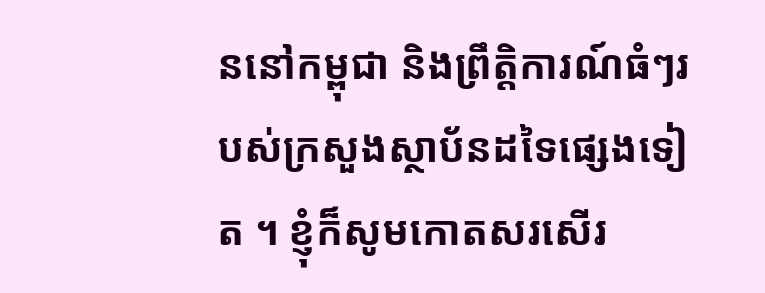ននៅកម្ពុជា និងព្រឹត្តិការណ៍ធំៗរបស់ក្រសួងស្ថាប័នដទៃផ្សេងទៀត ។ ខ្ញុំក៏សូមកោតសរសើរ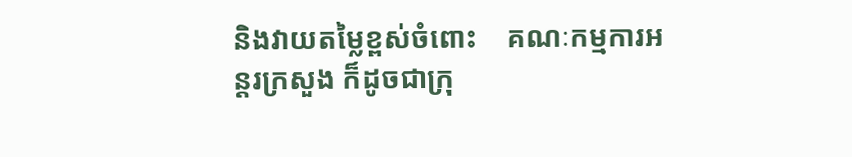និងវាយតម្លៃខ្ពស់ចំពោះ    គណៈកម្មការអន្តរក្រសួង ក៏ដូចជាក្រុ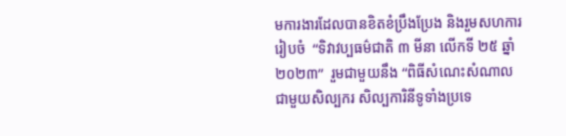មការងារដែលបានខិតខំប្រឹងប្រែង និងរួមសហការរៀបចំ  “ទិវាវប្បធម៌ជាតិ ៣ មីនា លើកទី ២៥ ឆ្នាំ ២០២៣”  រួមជាមួយនឹង “ពិធីសំណេះសំណាលជាមួយសិល្បករ សិល្បការិនីទូទាំងប្រទេ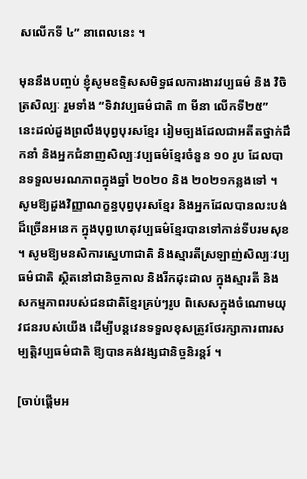សលើកទី ៤” នាពេលនេះ ។

មុននឹងបញ្ចប់ ខ្ញុំសូមឧទ្ទិសសមិទ្ធផលការងារវប្បធម៌ និង វិចិត្រសិល្បៈ រួមទាំង “ទិវាវប្បធម៌ជាតិ ៣ មីនា លើកទី២៥”  នេះដល់ដួងព្រលឹងបុព្វបុរសខ្មែរ រៀមច្បងដែលជាអតីតថ្នាក់ដឹកនាំ និងអ្នកជំនាញសិល្បៈវប្បធម៌ខ្មែរចំនួន ១០ រូប ដែលបានទទួលមរណភាពក្នុងឆ្នាំ ២០២០ និង ២០២១កន្លងទៅ ។ សូមឱ្យដួងវិញ្ញាណក្ខន្ធបុព្វបុរសខ្មែរ និងអ្នកដែលបានលះបង់ដ៏ច្រើនអនេក ក្នុងបុព្វហេតុវប្បធម៌ខ្មែរបានទៅកាន់ទីបរមសុខ ។ សូមឱ្យមនសិការស្នេហាជាតិ និងស្មារតីស្រឡាញ់សិល្បៈវប្បធម៌ជាតិ ស្ថិតនៅជានិច្ចកាល និងរីកដុះដាល ក្នុងស្មារតី និងសកម្មភាពរបស់ជនជាតិខ្មែរគ្រប់ៗរូប ពិសេសក្នុងចំណោមយុវជនរបស់យើង ដើម្បីបន្តវេនទទួលខុសត្រូវថែរក្សាការពារសម្បត្តិវប្បធម៌ជាតិ ឱ្យបានគង់វង្សជានិច្ចនិរន្តរ៍ ។

[ចាប់ផ្តើមអ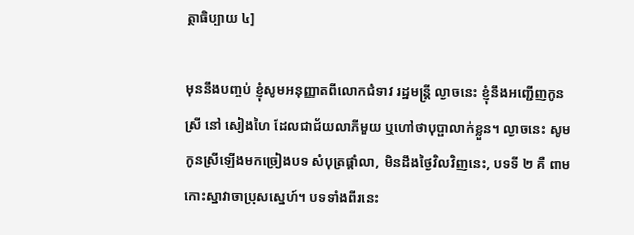ត្ថាធិប្បាយ ៤]

មុននឹងបញ្ចប់ ខ្ញុំសូមអនុញ្ញាតពីលោកជំទាវ រដ្ឋមន្ដ្រី ល្ងាចនេះ ខ្ញុំនឹងអញ្ជើញកូនស្រី នៅ សៀងហៃ ដែលជាជ័យលាភីមួយ ឬហៅថាបុប្ផាលាក់ខ្លួន។ ល្ងាចនេះ សូមកូនស្រីឡើងមកច្រៀងបទ សំបុត្រផ្ដាំលា, មិនដឹងថ្ងៃវិលវិញនេះ, បទទី ២ គឺ ពាមកោះស្នាវាចាប្រុសស្នេហ៍។ បទទាំងពីរនេះ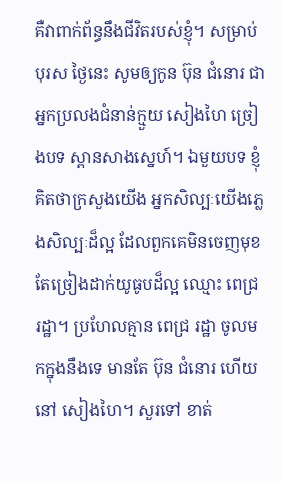គឺវាពាក់ព័ន្ធនឹងជីវិតរបស់ខ្ញុំ។ សម្រាប់បុរស ថ្ងៃនេះ សូមឲ្យកូន ប៊ុន ជំនោរ ជាអ្នកប្រលងជំនាន់ក្មួយ សៀងហៃ ច្រៀងបទ ស្ពានសាងស្នេហ៍។ ឯមួយបទ ខ្ញុំគិតថាក្រសួងយើង អ្នកសិល្បៈយើងភ្លេងសិល្បៈដ៏ល្អ ដែលពួកគេមិនចេញមុខ តែច្រៀងដាក់យូធូបដ៏ល្អ ឈ្មោះ ពេជ្រ រដ្ឋា។ ប្រហែលគ្មាន ពេជ្រ រដ្ឋា ចូលមកក្នុងនឹងទេ មានតែ ប៊ុន ជំនោរ ហើយ នៅ សៀងហៃ។ សួរទៅ ខាត់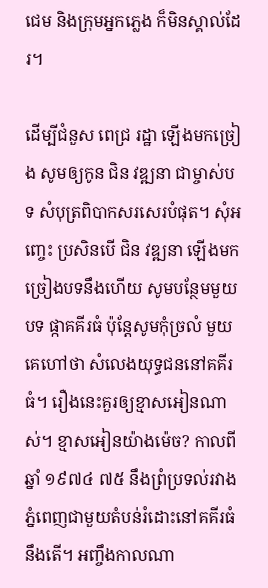ជេម និងក្រុមអ្នកភ្លេង ក៏មិនស្គាល់ដែរ។

ដើម្បីជំនួស ពេជ្រ រដ្ឋា ឡើងមកច្រៀង សូមឲ្យកូន ជិន វឌ្ឍនា ជាម្ចាស់បទ សំបុត្រពិបាកសរសេរបំផុត។ សុំអញ្ចេះ ប្រសិនបើ ជិន វឌ្ឍនា ឡើងមកច្រៀងបទនឹងហើយ សូមបន្ថែមមួយបទ ផ្កាគគីរធំ ប៉ុន្ដែសូមកុំច្រលំ មួយគេហៅថា សំលេងយុទ្ធជននៅគគីរធំ។ រឿងនេះគួរឲ្យខ្មាសអៀនណាស់។ ខ្មាសអៀនយ៉ាងម៉េច? កាលពីឆ្នាំ ១៩៧៤ ៧៥ នឹងព្រំប្រទល់រវាងភ្នំពេញជាមួយតំបន់រំដោះនៅគគីរធំនឹងតើ។ អញ្ចឹងកាលណា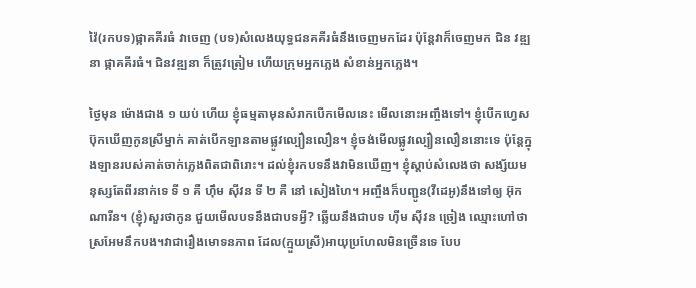វ៉ៃ(រកបទ)ផ្កាគគីរធំ វាចេញ (បទ)សំលេងយុទ្ធជនគគីរធំនឹងចេញមកដែរ ប៉ុន្តែវាក៏ចេញមក ជិន វឌ្ឍនា ផ្កាគគីរធំ។ ជិនវឌ្ឍនា ក៏ត្រូវត្រៀម ហើយក្រុមអ្នកភ្លេង សំខាន់អ្នកភ្លេង។

ថ្ងៃមុន ម៉ោងជាង ១ យប់ ហើយ ខ្ញុំធម្មតាមុនសំរាកបើកមើលនេះ មើលនោះអញ្ចឹងទៅ។ ខ្ញុំបើកហ្វេសប៊ុកឃើញកូនស្រីម្នាក់ គាត់បើកឡានតាមផ្លូវល្បឿនលឿន។ ខ្ញុំចង់មើលផ្លូវល្បឿនលឿននោះទេ ប៉ុន្ដែក្នុងឡានរបស់គាត់ចាក់ភ្លេងពិតជាពិរោះ។ ដល់ខ្ញុំរកបទនឹងវាមិនឃើញ។ ខ្ញុំស្ដាប់សំលេងថា សង្ស័យមនុស្សតែពីរនាក់ទេ ទី ១ គឺ ហ៊ឹម ស៊ីវន ទី ២ គឺ នៅ សៀងហៃ។ អញ្ចឹងក៏បញ្ជូន(វីដេអូ)នឹងទៅឲ្យ អ៊ុក ណារីន។ (ខ្ញុំ)សួរថាកូន ជួយមើលបទនឹងជាបទអ្វី? ឆ្លើយនឹងជាបទ ហ៊ីម ស៊ីវន ច្រៀង ឈ្មោះហៅថា ស្រអែមនឹកបង។វាជារឿងមោទនភាព ដែល(ក្មួយស្រី)អាយុប្រហែលមិនច្រើនទេ បែប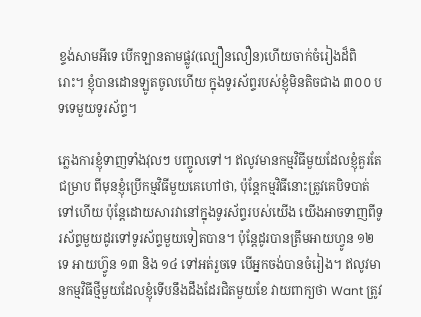ខ្ទង់សាមអីទេ បើកឡានតាមផ្លូវ(ល្បឿនលឿន)ហើយចាក់ចំរៀងដ៏ពិរោះ។ ខ្ញុំបានដោនឡូតចូលហើយ ក្នុងទូរស័ព្ទរបស់ខ្ញុំមិនតិចជាង ៣០០ បទទេមួយទូរស័ព្ទ។

ភ្លេងការខ្ញុំទាញទាំងវុលៗ បញ្ចូលទៅ។ ឥលូវមានកម្មវិធីមួយដែលខ្ញុំគួរតែជម្រាប ពីមុនខ្ញុំប្រើកម្មវិធីមួយគេហៅថា, ប៉ុន្ដែកម្មវិធីនោះត្រូវគេបិទបាត់ទៅហើយ ប៉ុន្ដែដោយសារវានៅក្នុងទូរស័ព្ទរបស់យើង យើងអាចទាញពីទូរស័ព្ទមួយដូរទៅទូរស័ព្ទមួយទៀតបាន។ ប៉ុន្ដែដូរបានត្រឹមអាយហ្វូន ១២ ទេ អាយហ្វ៊ូន ១៣ និង ១៤ ទៅអត់រួចទេ បើអ្នកចង់បានចំរៀង។ ឥលូវមានកម្មវិធីថ្មីមួយដែលខ្ញុំទើបនឹងដឹងដែរជិតមួយខែ វាយពាក្យថា Want ត្រូវ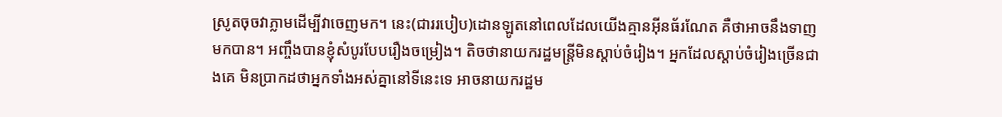ស្រូតចុចវាភ្លាមដើម្បីវាចេញមក។ នេះ(ជាររបៀប)ដោនឡូតនៅពេលដែលយើងគ្មានអ៊ីនធ័រណែត គឺថាអាចនឹងទាញមកបាន។ អញ្ចឹងបានខ្ញុំសំបូរបែបរឿងចម្រៀង។ តិចថានាយករដ្ឋមន្ដ្រីមិនស្ដាប់ចំរៀង។ អ្នកដែលស្ដាប់ចំរៀងច្រើនជាងគេ មិនប្រាកដថាអ្នកទាំងអស់គ្នានៅទីនេះទេ អាចនាយករដ្ឋម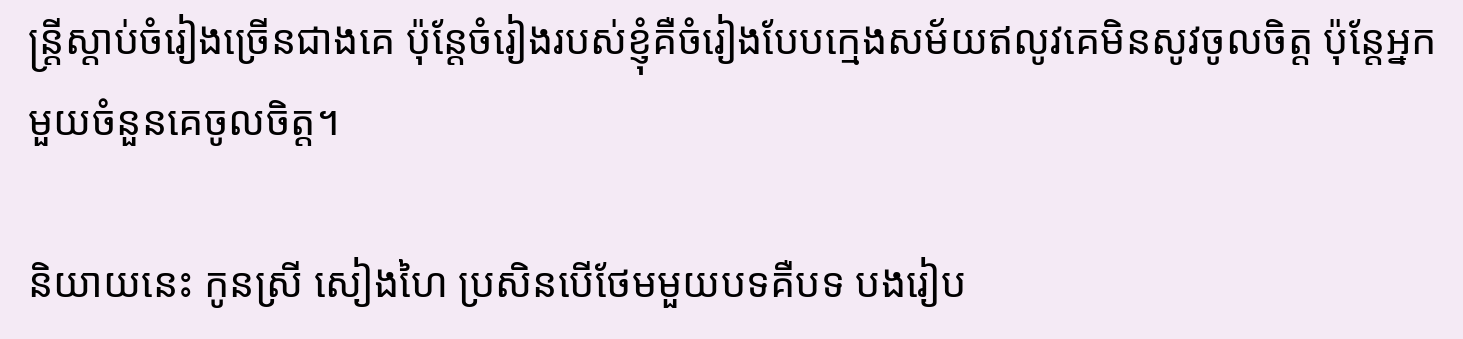ន្ដ្រីស្ដាប់ចំរៀងច្រើនជាងគេ ប៉ុន្ដែចំរៀងរបស់ខ្ញុំគឺចំរៀងបែបក្មេងសម័យឥលូវគេមិនសូវចូលចិត្ដ ប៉ុន្ដែអ្នកមួយចំនួនគេចូលចិត្ត។

និយាយនេះ កូនស្រី សៀងហៃ ប្រសិនបើថែមមួយបទគឺបទ បងរៀប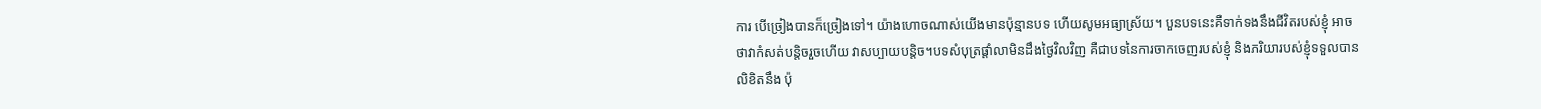ការ បើច្រៀងបានក៏ច្រៀងទៅ។ យ៉ាងហោចណាស់យើងមានប៉ុន្មានបទ ហើយសូមអធ្យាស្រ័យ។ បួនបទនេះគឺទាក់ទងនឹងជីវិតរបស់ខ្ញុំ អាចថាវាកំសត់បន្ដិចរួចហើយ វាសប្បាយបន្ដិច។បទសំបុត្រផ្ដាំលាមិនដឹងថ្ងៃវិលវិញ គឺជាបទនៃការចាកចេញរបស់ខ្ញុំ និងភរិយារបស់ខ្ញុំទទួលបានលិខិតនឹង ប៉ុ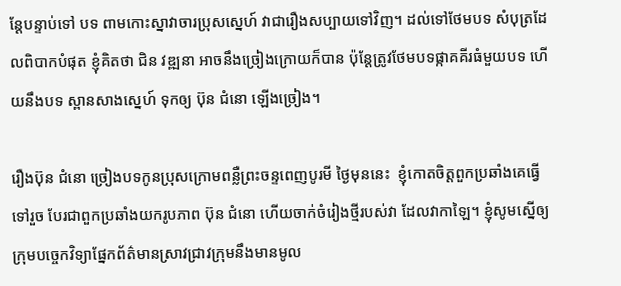ន្ដែបន្ទាប់ទៅ បទ ពាមកោះស្នាវាចារប្រុសស្នេហ៍ វាជារឿងសប្បាយទៅវិញ។ ដល់ទៅថែមបទ សំបុត្រដែលពិបាកបំផុត ខ្ញុំគិតថា ជិន វឌ្ឍនា អាចនឹងច្រៀងក្រោយក៏បាន ប៉ុន្ដែត្រូវថែមបទផ្កាគគីរធំមួយបទ ហើយនឹងបទ ស្ពានសាងស្នេហ៍ ទុកឲ្យ ប៊ុន ជំនោ ឡើងច្រៀង។

រឿងប៊ុន ជំនោ ច្រៀងបទកូនប្រុសក្រោមពន្លឺព្រះចន្ទពេញបូរមី ថ្ងៃមុននេះ  ខ្ញុំកោតចិត្តពួកប្រឆាំងគេធ្វើទៅរួច បែរជាពួកប្រឆាំងយករូបភាព ប៊ុន ជំនោ ហើយចាក់ចំរៀងថ្មីរបស់វា ដែលវាកាឡៃ។ ខ្ញុំសូមស្នើឲ្យក្រុមបច្ចេកវិទ្យាផ្នែកព័ត៌មានស្រាវជ្រាវក្រុមនឹងមានមូល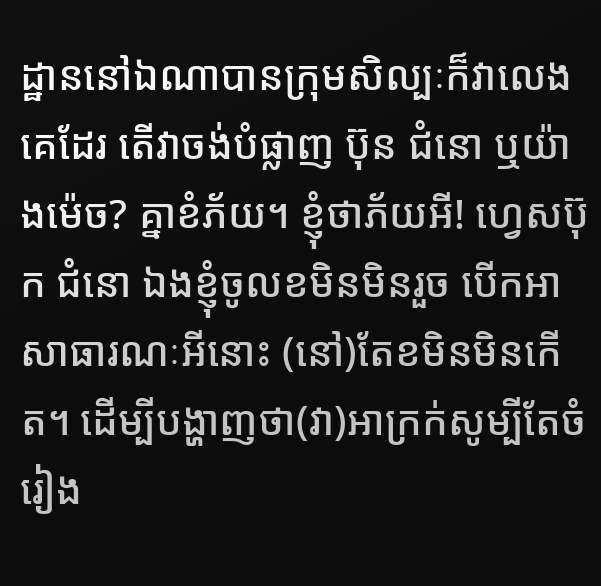ដ្ឋាននៅឯណាបានក្រុមសិល្បៈក៏វាលេងគេដែរ តើវាចង់បំផ្លាញ ប៊ុន ជំនោ ឬយ៉ាងម៉េច? គ្នាខំភ័យ។ ខ្ញុំថាភ័យអី! ហ្វេសប៊ុក ជំនោ ឯងខ្ញុំចូលខមិនមិនរួច បើកអាសាធារណៈអីនោះ (នៅ)តែខមិនមិនកើត។ ដើម្បីបង្ហាញថា(វា)អាក្រក់សូម្បីតែចំរៀង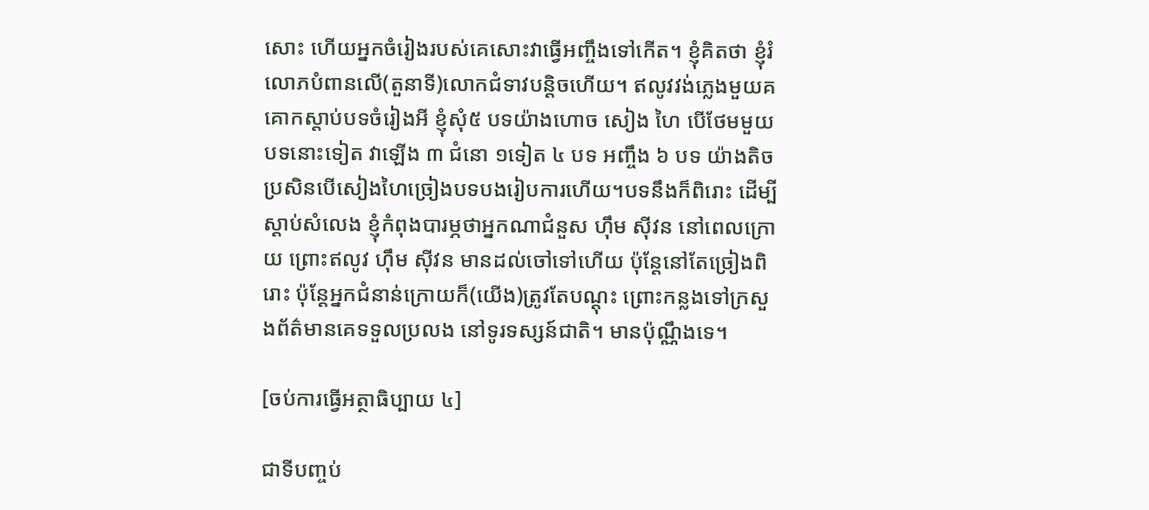សោះ ហើយអ្នកចំរៀងរបស់គេសោះវាធ្វើអញ្ចឹងទៅកើត។ ខ្ញុំគិតថា ខ្ញុំរំលោភបំពានលើ(តួនាទី)លោកជំទាវបន្ដិចហើយ។ ឥលូវវង់ភ្លេងមួយគគោកស្ដាប់បទចំរៀងអី ខ្ញុំសុំ៥ បទយ៉ាងហោច សៀង ហៃ បើថែមមួយបទនោះទៀត វាឡើង ៣ ជំនោ ១ទៀត ៤ បទ អញ្ចឹង ៦ បទ យ៉ាងតិច ប្រសិនបើសៀងហៃច្រៀងបទបងរៀបការហើយ។បទនឹងក៏ពិរោះ ដើម្បីស្ដាប់សំលេង ខ្ញុំកំពុងបារម្ភថាអ្នកណាជំនួស ហ៊ឹម ស៊ីវន នៅពេលក្រោយ ព្រោះឥលូវ ហ៊ឹម ស៊ីវន មានដល់ចៅទៅហើយ ប៉ុន្ដែនៅតែច្រៀងពិរោះ ប៉ុន្ដែអ្នកជំនាន់ក្រោយក៏(យើង)ត្រូវតែបណ្ដុះ ព្រោះកន្លងទៅក្រសួងព័ត៌មានគេទទួលប្រលង នៅទូរទស្សន៍ជាតិ។ មានប៉ុណ្ណឹងទេ។

[ចប់ការធ្វើអត្ថាធិប្បាយ ៤]

ជាទីបញ្ចប់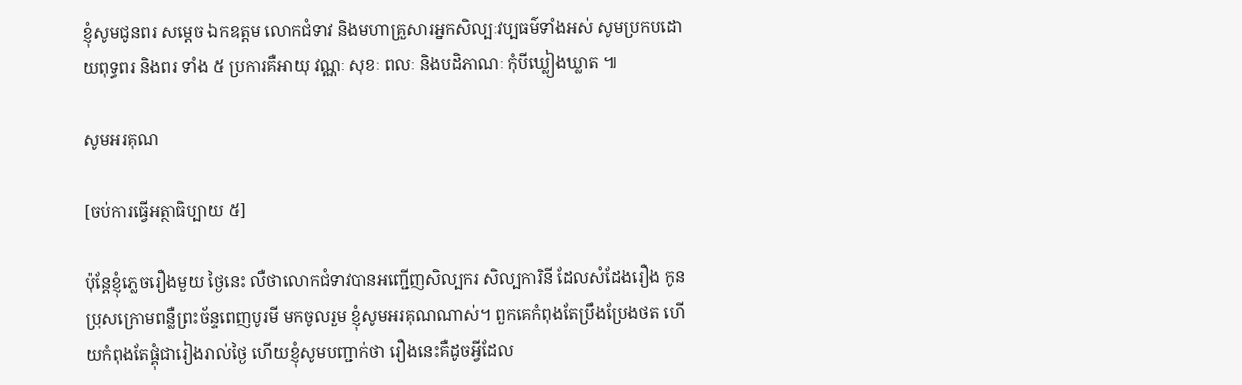ខ្ញុំសូមជូនពរ សម្ដេច ឯកឧត្តម លោកជំទាវ និងមហាគ្រួសារអ្នកសិល្បៈវប្បធម៌ទាំងអស់ សូមប្រកបដោយពុទ្ធពរ និងពរ ទាំង ៥ ប្រការគឺអាយុ វណ្ណៈ សុខៈ ពលៈ និងបដិភាណៈ កុំបីឃ្លៀងឃ្លាត ៕

សូមអរគុណ

[ចប់ការធ្វើអត្ថាធិប្បាយ ៥]

ប៉ុន្តែខ្ញុំភ្លេចរឿងមួយ ថ្ងៃនេះ លឺថាលោកជំទាវបានអញ្ជើញសិល្បករ សិល្បការិនី ដែលសំដែងរឿង កូនប្រុសក្រោមពន្លឺព្រះច័ន្ទពេញបូរមី មកចូលរួម ខ្ញុំសូមអរគុណណាស់។ ពួកគេកំពុងតែប្រឹងប្រែងថត ហើយកំពុងតែផ្គុំជារៀងរាល់ថ្ងៃ ហើយខ្ញុំសូមបញ្ជាក់ថា រឿងនេះគឺដូចអ្វីដែល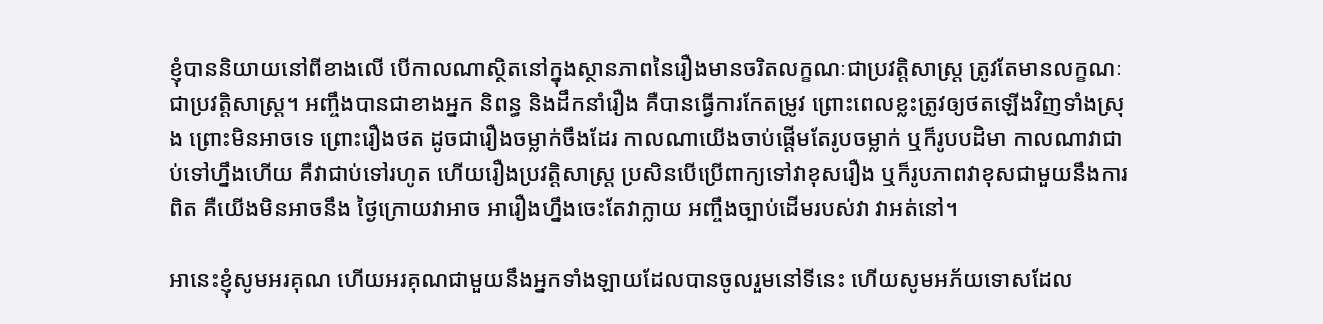ខ្ញុំបាននិយាយនៅពីខាងលើ បើកាលណាស្ថិតនៅក្នុងស្ថានភាពនៃរឿងមានចរិតលក្ខណៈជាប្រវត្តិសាស្ត្រ ត្រូវតែមានលក្ខណៈជាប្រវត្តិសាស្ត្រ។ អញ្ចឹងបានជាខាងអ្នក និពន្ធ និងដឹកនាំរឿង គឺបានធ្វើការកែតម្រូវ ព្រោះពេលខ្លះត្រូវឲ្យថតឡើងវិញទាំងស្រុង ព្រោះមិនអាចទេ ព្រោះរឿងថត ដូចជារឿងចម្លាក់ចឹងដែរ កាលណាយើងចាប់ផ្តើមតែរូបចម្លាក់ ឬក៏រូបបដិមា កាលណាវាជាប់ទៅហ្នឹងហើយ គឺវាជាប់ទៅរហូត ហើយរឿងប្រវត្តិសាស្ត្រ ប្រសិនបើប្រើពាក្យទៅវាខុសរឿង ឬក៏រូបភាពវាខុសជាមួយនឹងការពិត គឺយើងមិនអាចនឹង ថ្ងៃក្រោយវាអាច អារឿងហ្នឹងចេះតែវាក្លាយ អញ្ចឹងច្បាប់ដើមរបស់វា វាអត់នៅ។

អានេះខ្ញុំសូមអរគុណ ហើយអរគុណជាមួយនឹងអ្នកទាំងឡាយដែលបានចូលរួមនៅទីនេះ ហើយសូមអភ័យទោសដែល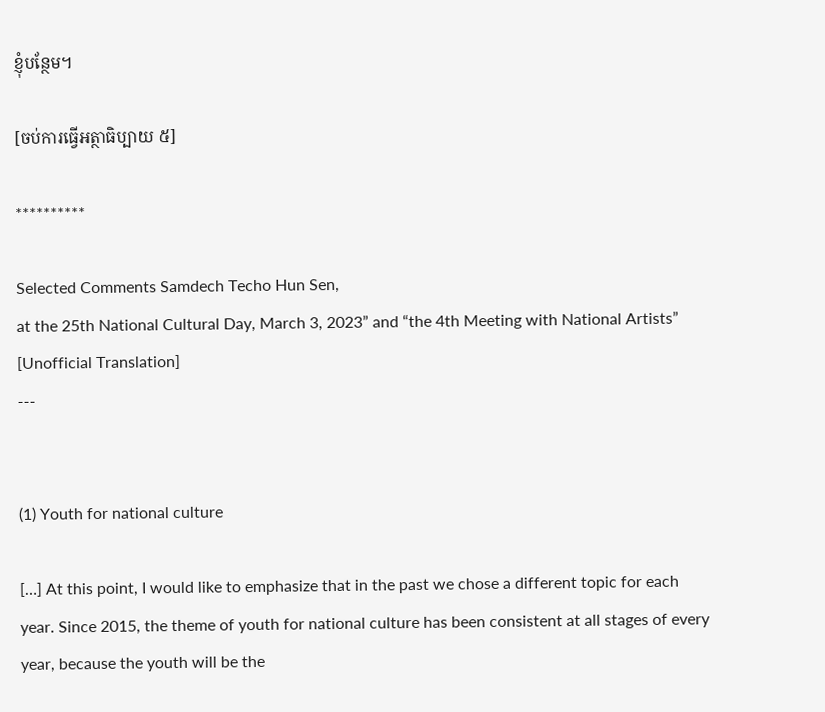ខ្ញុំបន្ថែម។

[ចប់ការធ្វើអត្ថាធិប្បាយ ៥]

**********

Selected Comments Samdech Techo Hun Sen,
at the 25th National Cultural Day, March 3, 2023” and “the 4th Meeting with National Artists”
[Unofficial Translation]
---


(1) Youth for national culture

[…] At this point, I would like to emphasize that in the past we chose a different topic for each year. Since 2015, the theme of youth for national culture has been consistent at all stages of every year, because the youth will be the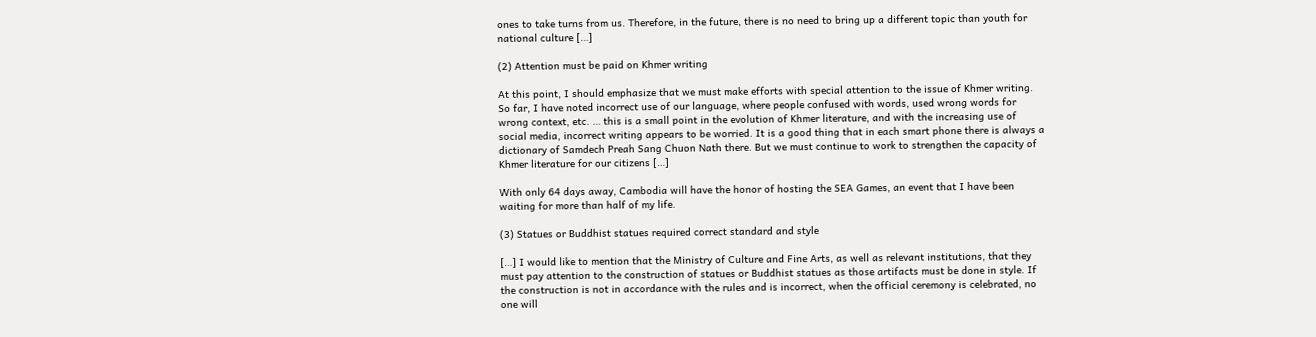ones to take turns from us. Therefore, in the future, there is no need to bring up a different topic than youth for national culture […]

(2) Attention must be paid on Khmer writing

At this point, I should emphasize that we must make efforts with special attention to the issue of Khmer writing. So far, I have noted incorrect use of our language, where people confused with words, used wrong words for wrong context, etc. … this is a small point in the evolution of Khmer literature, and with the increasing use of social media, incorrect writing appears to be worried. It is a good thing that in each smart phone there is always a dictionary of Samdech Preah Sang Chuon Nath there. But we must continue to work to strengthen the capacity of Khmer literature for our citizens […]

With only 64 days away, Cambodia will have the honor of hosting the SEA Games, an event that I have been waiting for more than half of my life.

(3) Statues or Buddhist statues required correct standard and style

[…] I would like to mention that the Ministry of Culture and Fine Arts, as well as relevant institutions, that they must pay attention to the construction of statues or Buddhist statues as those artifacts must be done in style. If the construction is not in accordance with the rules and is incorrect, when the official ceremony is celebrated, no one will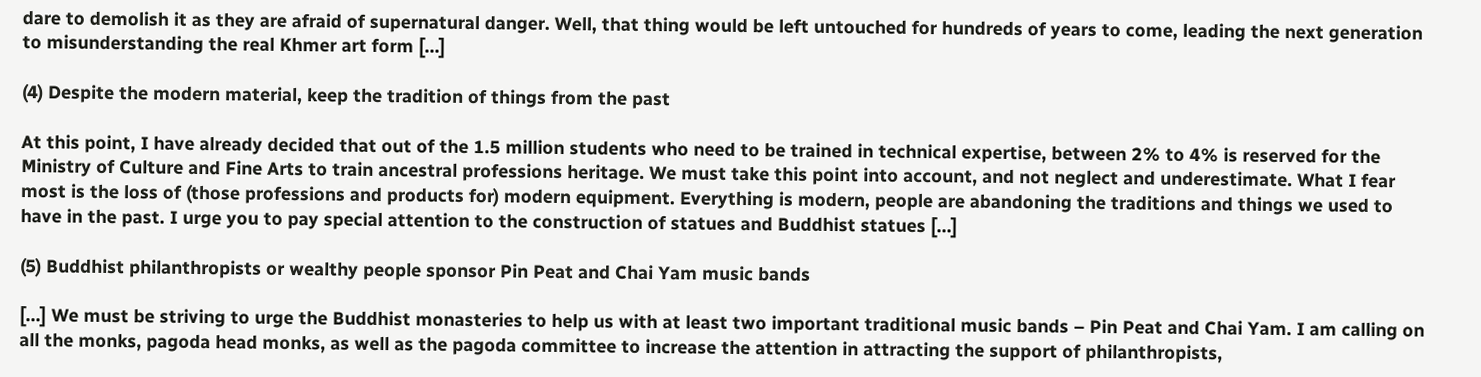dare to demolish it as they are afraid of supernatural danger. Well, that thing would be left untouched for hundreds of years to come, leading the next generation to misunderstanding the real Khmer art form […]

(4) Despite the modern material, keep the tradition of things from the past

At this point, I have already decided that out of the 1.5 million students who need to be trained in technical expertise, between 2% to 4% is reserved for the Ministry of Culture and Fine Arts to train ancestral professions heritage. We must take this point into account, and not neglect and underestimate. What I fear most is the loss of (those professions and products for) modern equipment. Everything is modern, people are abandoning the traditions and things we used to have in the past. I urge you to pay special attention to the construction of statues and Buddhist statues […]

(5) Buddhist philanthropists or wealthy people sponsor Pin Peat and Chai Yam music bands

[…] We must be striving to urge the Buddhist monasteries to help us with at least two important traditional music bands – Pin Peat and Chai Yam. I am calling on all the monks, pagoda head monks, as well as the pagoda committee to increase the attention in attracting the support of philanthropists,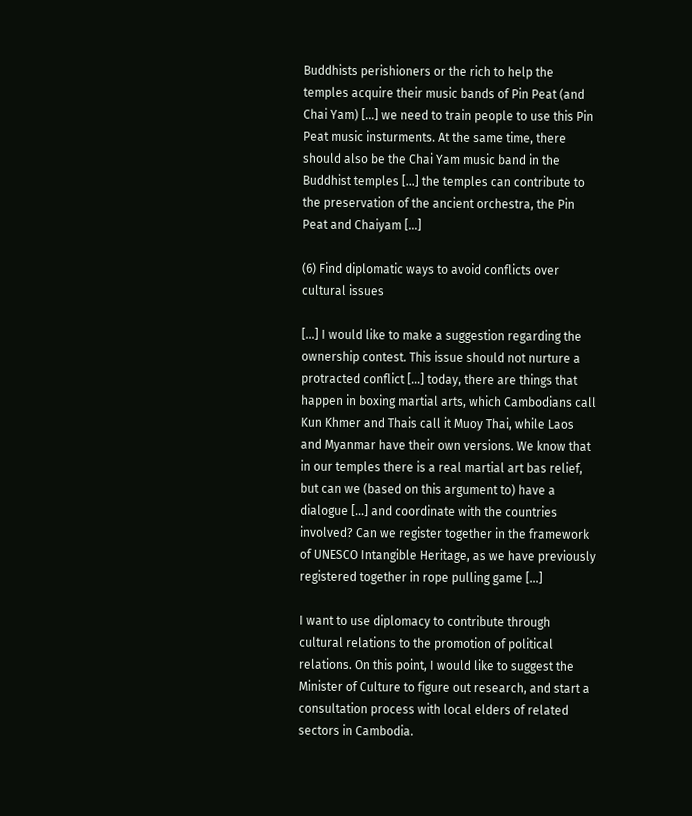Buddhists perishioners or the rich to help the temples acquire their music bands of Pin Peat (and Chai Yam) […] we need to train people to use this Pin Peat music insturments. At the same time, there should also be the Chai Yam music band in the Buddhist temples […] the temples can contribute to the preservation of the ancient orchestra, the Pin Peat and Chaiyam […]

(6) Find diplomatic ways to avoid conflicts over cultural issues

[…] I would like to make a suggestion regarding the ownership contest. This issue should not nurture a protracted conflict […] today, there are things that happen in boxing martial arts, which Cambodians call Kun Khmer and Thais call it Muoy Thai, while Laos and Myanmar have their own versions. We know that in our temples there is a real martial art bas relief, but can we (based on this argument to) have a dialogue […] and coordinate with the countries involved? Can we register together in the framework of UNESCO Intangible Heritage, as we have previously registered together in rope pulling game […]

I want to use diplomacy to contribute through cultural relations to the promotion of political relations. On this point, I would like to suggest the Minister of Culture to figure out research, and start a consultation process with local elders of related sectors in Cambodia.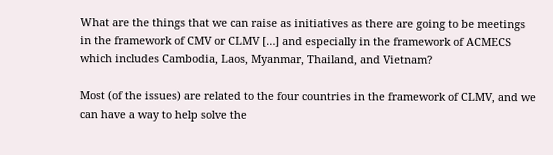What are the things that we can raise as initiatives as there are going to be meetings in the framework of CMV or CLMV […] and especially in the framework of ACMECS which includes Cambodia, Laos, Myanmar, Thailand, and Vietnam?

Most (of the issues) are related to the four countries in the framework of CLMV, and we can have a way to help solve the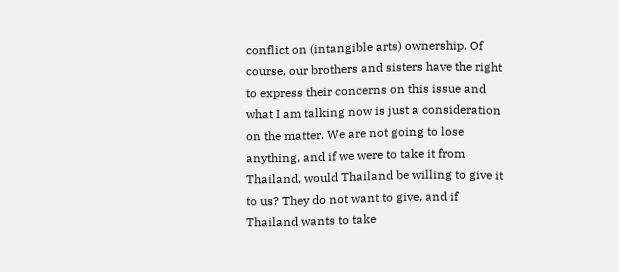conflict on (intangible arts) ownership. Of course, our brothers and sisters have the right to express their concerns on this issue and what I am talking now is just a consideration on the matter. We are not going to lose anything, and if we were to take it from Thailand, would Thailand be willing to give it to us? They do not want to give, and if Thailand wants to take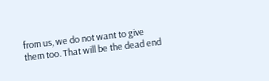from us, we do not want to give them too. That will be the dead end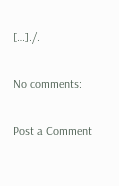[…]./.

No comments:

Post a Comment